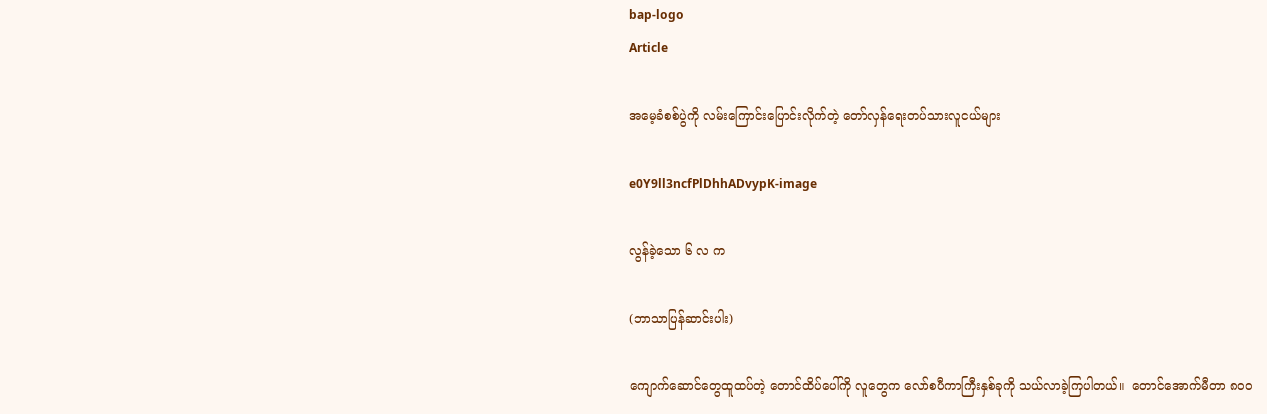bap-logo
Article

အမေ့ခံစစ်ပွဲကို လမ်းကြောင်းပြောင်းလိုက်တဲ့ တော်လှန်ရေးတပ်သားလူငယ်များ

e0Y9ll3ncfPlDhhADvypK-image

လွန်ခဲ့သော ၆ လ က

(ဘာသာပြန်ဆာင်းပါး)

ကျောက်ဆောင်တွေထူထပ်တဲ့ တောင်ထိပ်ပေါ်ကို လူတွေက လော်စပီကာကြီးနှစ်ခုကို သယ်လာခဲ့ကြပါတယ်။  တောင်အောက်မီတာ ၈၀၀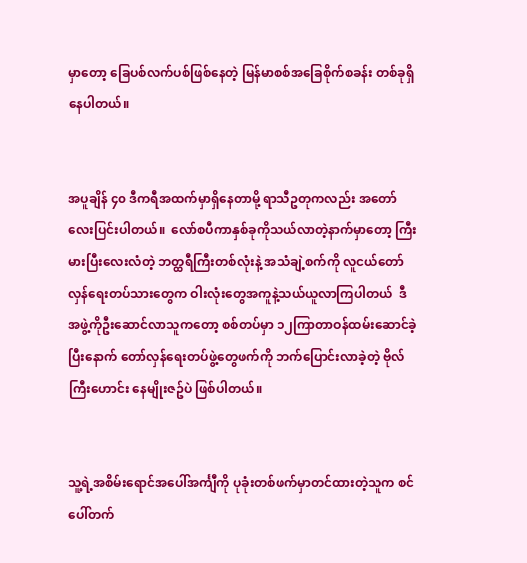မှာတော့ ခြေပစ်လက်ပစ်ဖြစ်နေတဲ့ မြန်မာစစ်အခြေစိုက်စခန်း တစ်ခုရှိနေပါတယ်။


အပူချိန် ၄၀ ဒီကရီအထက်မှာရှိနေတာမို့ ရာသီဥတုကလည်း အတော်လေးပြင်းပါတယ်။  လော်စပီကာနှစ်ခုကိုသယ်လာတဲ့နာက်မှာတော့ ကြီးမားပြီးလေးလံတဲ့ ဘတ္ထရီကြီးတစ်လုံးနဲ့ အသံချဲ့စက်ကို လူငယ်တော်လှန်ရေးတပ်သားတွေက ဝါးလုံးတွေအကူနဲ့သယ်ယူလာကြပါတယ်  ဒီအဖွဲ့ကိုဦးဆောင်လာသူကတော့ စစ်တပ်မှာ ၁၂ကြာတာဝန်ထမ်းဆောင်ခဲ့ပြီးနောက် တော်လှန်ရေးတပ်ဖွဲ့တွေဖက်ကို ဘက်ပြောင်းလာခဲ့တဲ့ ဗိုလ်ကြီးဟောင်း နေမျိုးဇဥ်ပဲ ဖြစ်ပါတယ်။


သူ့ရဲ့အစိမ်းရောင်အပေါ်အင်္ကျီကို ပုခုံးတစ်ဖက်မှာတင်ထားတဲ့သူက စင်ပေါ်တက်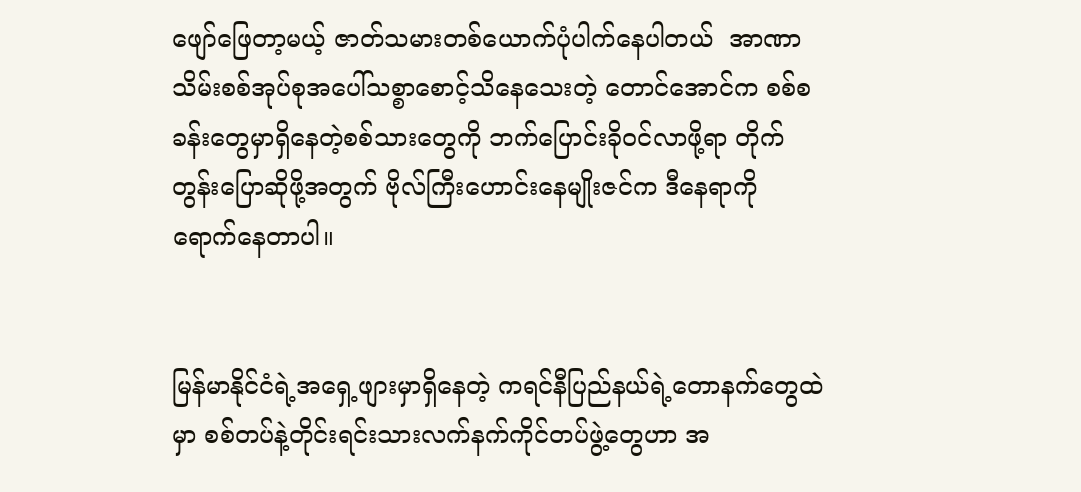ဖျော်ဖြေတာ့မယ့် ဇာတ်သမားတစ်ယောက်ပုံပါက်နေပါတယ်  အာဏာသိမ်းစစ်အုပ်စုအပေါ်သစ္စာစောင့်သိနေသေးတဲ့ တောင်အောင်က စစ်စခန်းတွေမှာရှိ‌နေတဲ့စစ်သားတွေကို ဘက်ပြောင်းခိုဝင်လာဖို့ရာ တိုက်တွန်းပြောဆိုဖို့အတွက် ဗိုလ်ကြီးဟောင်းနေမျိုးဇင်က ဒီနေရာကို ရောက်နေတာပါ။


မြန်မာနိုင်ငံရဲ့အရှေ့ဖျားမှာရှိနေတဲ့ ကရင်နီပြည်နယ်ရဲ့တောနက်တွေထဲမှာ စစ်တပ်နဲ့တိုင်းရင်းသားလက်နက်ကိုင်တပ်ဖွဲ့တွေဟာ အ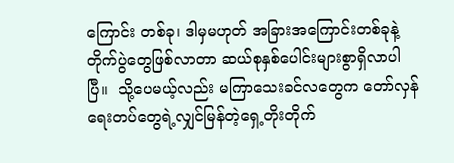ကြောင်း တစ်ခု၊ ဒါမှမဟုတ် အခြားအကြောင်းတစ်ခုနဲ့ တိုက်ပွဲတွေဖြစ်လာတာ ဆယ်စုနှစ်ပေါင်းများစွာရှိလာပါပြီ။  သို့ပေမယ့်လည်း မကြာသေးခင်လတွေက တော်လှန်ရေးတပ်တွေရဲ့လျှင်မြန်တဲ့ရှေ့တိုးတိုက်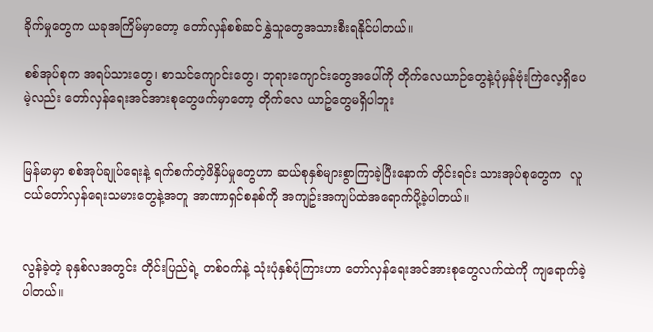ခိုက်မှုတွေက ယခုအကြိမ်မှာတော့ တော်လှန်စစ်ဆင်နွှဲသူတွေအသားစီးရနိုင်ပါတယ်။

စစ်အုပ်စုက အရပ်သားတွေ၊ စာသင်ကျောင်းတွေ၊ ဘုရားကျောင်းတွေအပေါ်ကို တိုက်လေယာဉ်တွေနဲ့ပုံမှန်ဗုံးကြဲလေ့ရှိ‌ပေမဲ့လည်း တော်လှန်ရေးအင်အားစု‌တွေဖက်မှာတော့ တိုက်‌လေ ယာဥ်တွေမရှိပါဘူး


မြန်မာမှာ စစ်အုပ်ချုပ်ရေးနဲ့ ရက်စက်တဲ့ဖိနှိပ်မှုတွေဟာ ဆယ်စုနှစ်များစွာကြာခဲ့ပြီးနောက် တိုင်းရင်း သားအုပ်စုတွေက  လူငယ်တော်လှန်ရေးသမားတွေနဲ့အတူ အာဏာရှင်စနစ်ကို အကျဥ်းအကျပ်ထဲအရောက်ပို့ခဲ့ပါတယ်။


လွန်ခဲ့တဲ့ ခုနှစ်လအတွင်း တိုင်းပြည်ရဲ့ တစ်ဝက်နဲ့ သုံးပုံနှစ်ပုံကြားဟာ တော်လှန်ရေးအင်အားစုတွေလက်ထဲကို ကျရောက်ခဲ့ပါတယ်။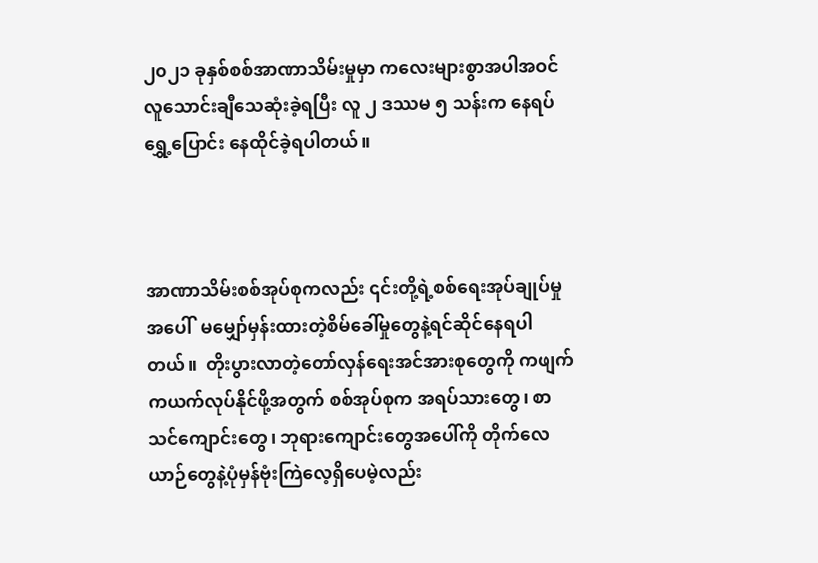၂၀၂၁ ခုနှစ်စစ်အာဏာသိမ်းမှုမှာ ကလေးများစွာအပါအဝင် လူသောင်းချီသေဆုံးခဲ့ရပြီး လူ ၂ ဒဿမ ၅ သန်းက နေရပ်ရွှေ့ပြောင်း နေထိုင်ခဲ့ရပါတယ်။



အာဏာသိမ်းစစ်အုပ်စုကလည်း ၎င်းတို့ရဲ့စစ်ရေးအုပ်ချုပ်မှုအပေါ်  မမျှော်မှန်းထားတဲ့စိမ်ခေါ်မှုတွေနဲ့ရင်ဆိုင်နေရပါတယ်။  တိုးပွားလာတဲ့တော်လှန်ရေးအင်အားစုတွေကို ကဖျက်ကယက်လုပ်နိုင်ဖို့အတွက် စစ်အုပ်စုက အရပ်သားတွေ၊ စာသင်ကျောင်းတွေ၊ ဘုရားကျောင်းတွေအပေါ်ကို တိုက်လေယာဉ်တွေနဲ့ပုံမှန်ဗုံးကြဲလေ့ရှိ‌ပေမဲ့လည်း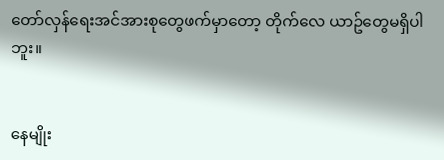တော်လှန်ရေးအင်အားစု‌တွေဖက်မှာတော့ တိုက်‌လေ ယာဥ်တွေမရှိပါဘူး။


နေမျိုး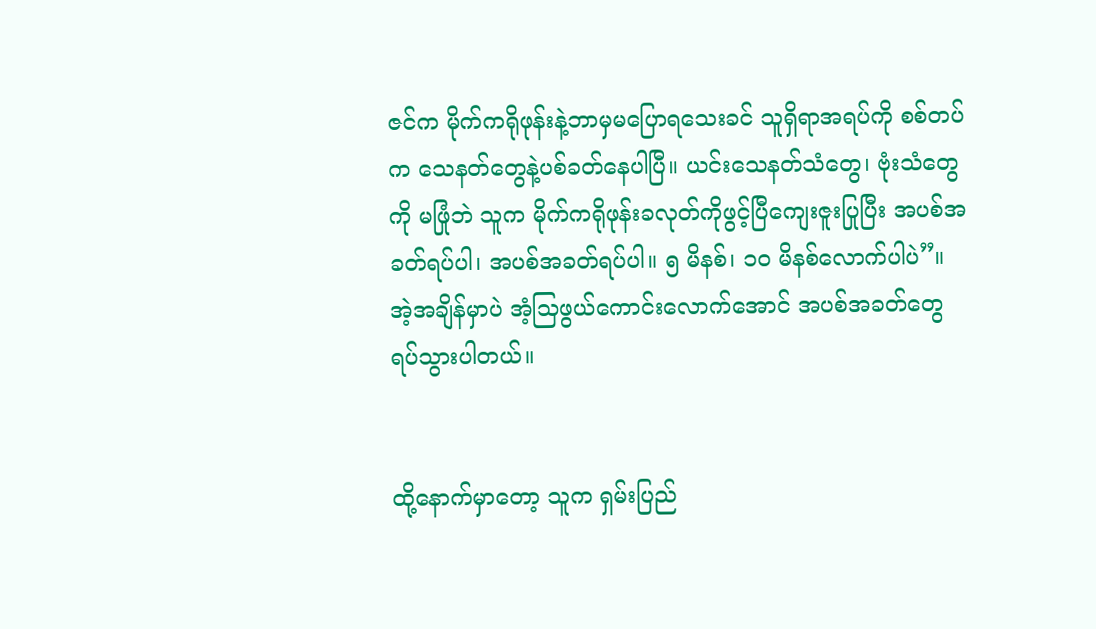ဇင်က မိုက်ကရိုဖုန်းနဲ့ဘာမှမပြောရသေးခင် သူရှိရာအရပ်ကို စစ်တပ်က သေနတ်တွေနဲ့ပစ်ခတ်နေပါပြီ။ ယင်းသေနတ်သံတွေ၊ ဗုံးသံတွေကို မဖြုံဘဲ သူက မိုက်ကရိုဖုန်းခလုတ်ကိုဖွင့်ပြီကျေးဇူးပြုပြီး အပစ်အခတ်ရပ်ပါ၊ အပစ်အခတ်ရပ်ပါ။ ၅ မိနစ်၊ ၁၀ မိနစ်လောက်ပါပဲ”။  အဲ့အချိန်မှာပဲ အံ့သြဖွယ်ကောင်းလောက်အောင် အပစ်အခတ်တွေရပ်သွားပါတယ်။


ထို့နောက်မှာတော့ သူက ရှမ်းပြည်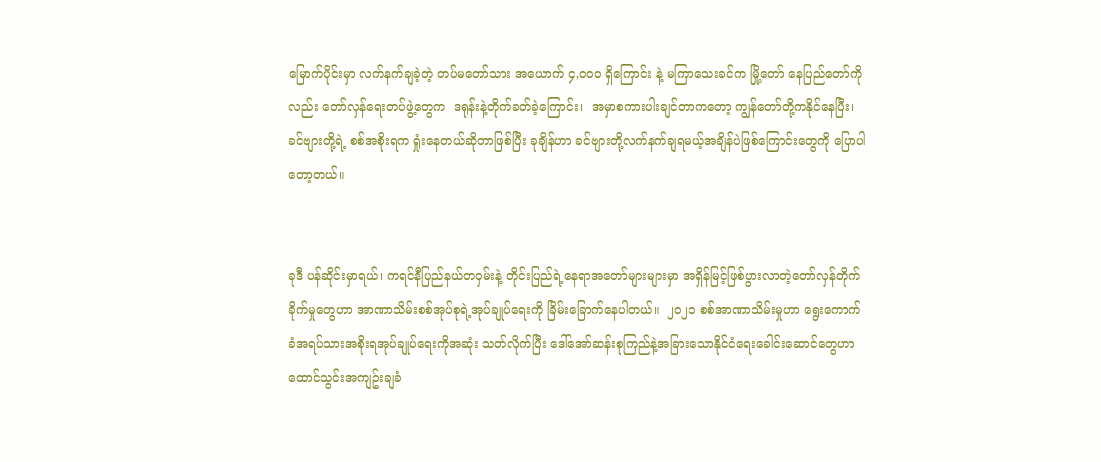မြောက်ပိုင်းမှာ လက်နက်ချခဲ့တဲ့ တပ်မတော်သား အယောက် ၄,၀၀၀ ရှိကြောင်း နဲ့ မကြာသေးခင်က မြို့တော် နေပြည်တော်ကိုလည်း တော်လှန်ရေးတပ်ဖွဲ့တွေက  ဒရုန်းနဲ့တိုက်ခတ်ခဲ့ကြောင်း၊  အမှာစကားပါးချင်တာကတော့ ကျွန်တော်တို့ကနိုင်နေပြီး၊ ခင်ဗျားတို့ရဲ့ စစ်အစိုးရက ရှုံးနေတယ်ဆိုတာဖြစ်ပြီး ခုချိန်ဟာ ခင်ဗျားတို့လက်နက်ချရမယ့်အချိန်ပဲဖြစ်ကြောင်းတွေကို ပြောပါတော့တယ်။


ခုဒီ ပန်ဆိုင်းမှာရယ်၊ ကရင်နီပြည်နယ်တဝှမ်းနဲ့ တိုင်းပြည်ရဲ့နေရာအတော်များများမှာ အရှိန်မြင့်ဖြစ်ပွားလာတဲ့တော်လှန်တိုက်ခိုက်မှုတွေဟာ အာဏာသိမ်းစစ်အုပ်စုရဲ့အုပ်ချုပ်ရေးကို ခြိမ်းခြောက်နေပါတယ်။  ၂၀၂၁ စစ်အာဏာသိမ်းမှုဟာ ရွေးကောက်ခံအရပ်သားအစိုးရအုပ်ချုပ်ရေးကိုအဆုံး သတ်လိုက်ပြီး ဒေါ်အော်ဆန်းစုကြည်နဲ့အခြားသောနိုင်ငံရေးခေါင်းဆောင်တွေဟာ ထောင်သွင်းအကျဥ်းချခံ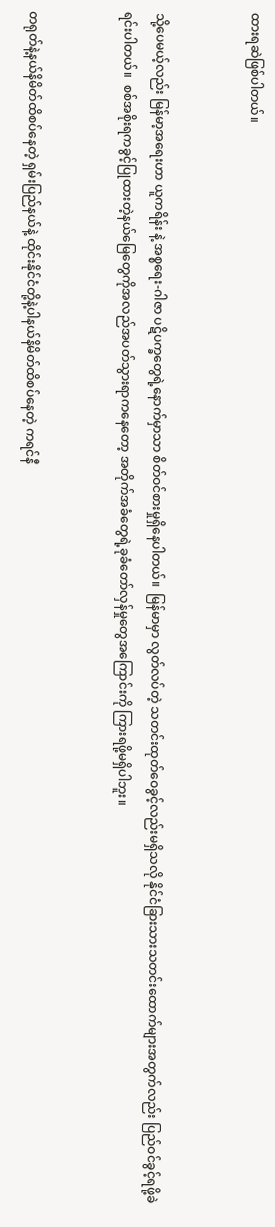ထားရဆဲဖြစ်ပါတယ်။


သို့ပေမယ့်လည်း မြန်မာ့အရေးဟာ ယူကရိန်း နဲ့ အစ္စရေး-ဂါဇာ ပဋိပက္ခတွေရဲ့နောက်မှာသာ စိတ်ဝင်စားမှုရှိနေပါတယ်။  မြန်မာမှာ လွတ်လပ်တဲ့ သတင်းထုတ်ဝေခွင့်လည်းမရှိသလို နိုင်ငံခြားသားသတင်းထောက်များအတွက်လည်း ပြည်ဝင်ခွင့်ရဖို့ခဲရင်းပါတယ်။  စစ်အစိုးရကခွင့်ပြုထားတဲ့နယ်မြေတွေကိုအလည်အပတ်သွားရာကနေတော့ အတိုက်အခံတွေရဲ့ခုခံတော်လှန်မှုတွေအကြောင်းကို ကြားရဖို့မရှိပါဘူး။


တရုတ်နဲ့နယ်နိမိတ်ထိစပ်နေတဲ့ ရှမ်းပြည်နယ်နဲ့ ထိုင်းနိုင်ငံတို့နဲ့ပါနယ်နိမိတ်ထိစပ်နေတဲ့ ကရင်နီ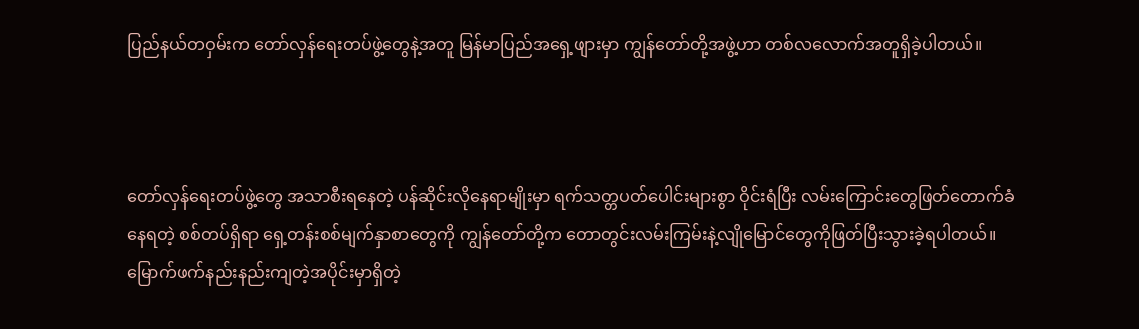ပြည်နယ်တဝှမ်းက တော်လှန်ရေးတပ်ဖွဲ့တွေနဲ့အတူ မြန်မာပြည်အရှေ့ဖျားမှာ ကျွန်တော်တို့အဖွဲ့ဟာ တစ်လလောက်အတူရှိခဲ့ပါတယ်။



တော်လှန်ရေးတပ်ဖွဲ့တွေ အသာစီးရနေတဲ့ ပန်ဆိုင်းလိုနေရာမျိုးမှာ ရက်သတ္တပတ်ပေါင်းများစွာ ဝိုင်းရံပြီး လမ်းကြောင်းတွေဖြတ်တောက်ခံနေရတဲ့ စစ်တပ်ရှိရာ ရှေ့တန်းစစ်မျက်နှာစာတွေကို ကျွန်တော်တို့က တောတွင်းလမ်းကြမ်းနဲ့လျိုမြောင်တွေကိုဖြတ်ပြီးသွားခဲ့ရပါတယ်။ မြောက်ဖက်နည်းနည်းကျတဲ့အပိုင်းမှာရှိတဲ့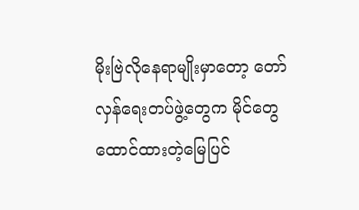မိုးဗြဲလိုနေရာမျိုးမှာတော့ တော်လှန်ရေးတပ်ဖွဲ့တွေက မိုင်တွေထောင်ထားတဲ့မြေပြင်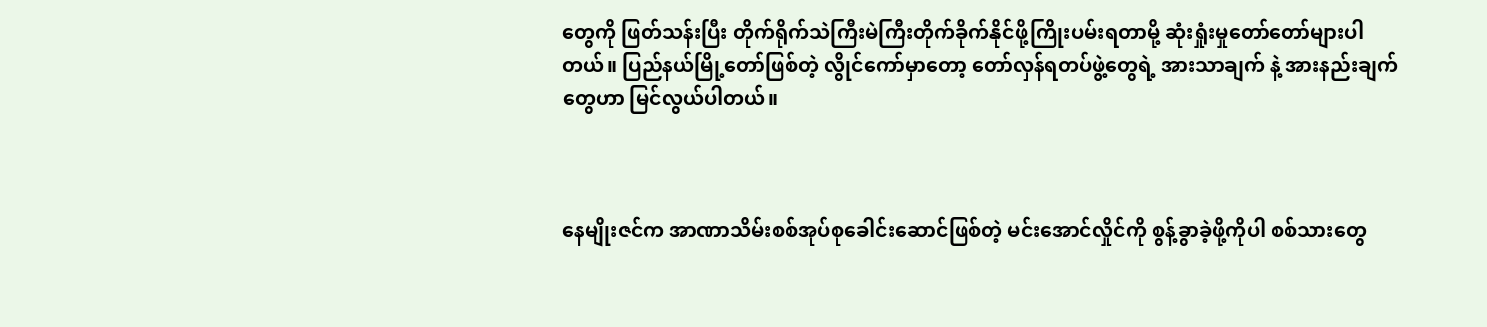တွေကို ဖြတ်သန်းပြီး တိုက်ရိုက်သဲကြီးမဲကြီးတိုက်ခိုက်နိုင်ဖို့ကြိုးပမ်းရတာမို့ ဆုံးရှုံးမှုတော်တော်များပါတယ်။ ပြည်နယ်မြို့တော်ဖြစ်တဲ့ လွိုင်ကော်မှာတော့ တော်လှန်ရတပ်ဖွဲ့တွေရဲ့ အားသာချက် နဲ့ အားနည်းချက်တွေဟာ မြင်လွယ်ပါတယ်။



နေမျိုးဇင်က အာဏာသိမ်းစစ်အုပ်စုခေါင်းဆောင်ဖြစ်တဲ့ မင်းအောင်လှိုင်ကို စွန့်ခွာခဲ့ဖို့ကိုပါ စစ်သားတွေ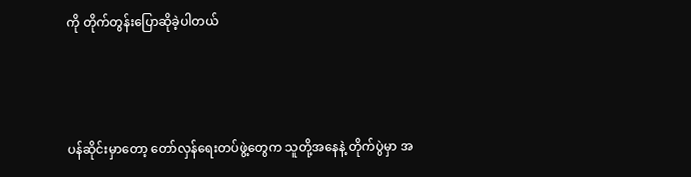ကို တိုက်တွန်းပြောဆိုခဲ့ပါတယ်



ပန်ဆိုင်းမှာတော့ တော်လှန်ရေးတပ်ဖွဲ့တွေက သူတို့အနေနဲ့ တိုက်ပွဲမှာ အ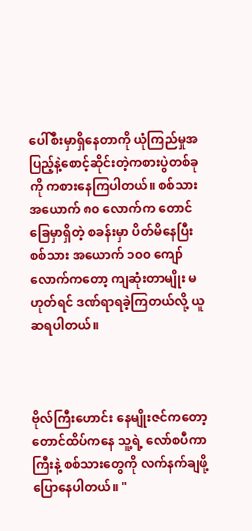ပေါ်စီးမှာရှိနေတာကို ယုံကြည်မှုအပြည့်နဲ့စောင့်ဆိုင်းတဲ့ကစားပွဲတစ်ခုကို ကစားနေကြပါတယ်။ စစ်သား အယောက် ၈၀ လောက်က တောင်ခြေမှာရှိတဲ့ စခန်းမှာ ပိတ်မိနေပြီး စစ်သား အယောက် ၁၀၀ ကျော်လောက်ကတော့ ကျဆုံးတာမျိုး မဟုတ်ရင် ဒဏ်ရာရခဲ့ကြတယ်လို့ ယူဆရပါတယ်။



ဗိုလ်ကြီးဟောင်း နေမျိုးဇင်ကတော့ တောင်ထိပ်ကနေ သူ့ရဲ့ လော်စပီကာကြီးနဲ့ စစ်သားတွေကို လက်နက်ချဖို့ ပြောနေပါတယ်။ "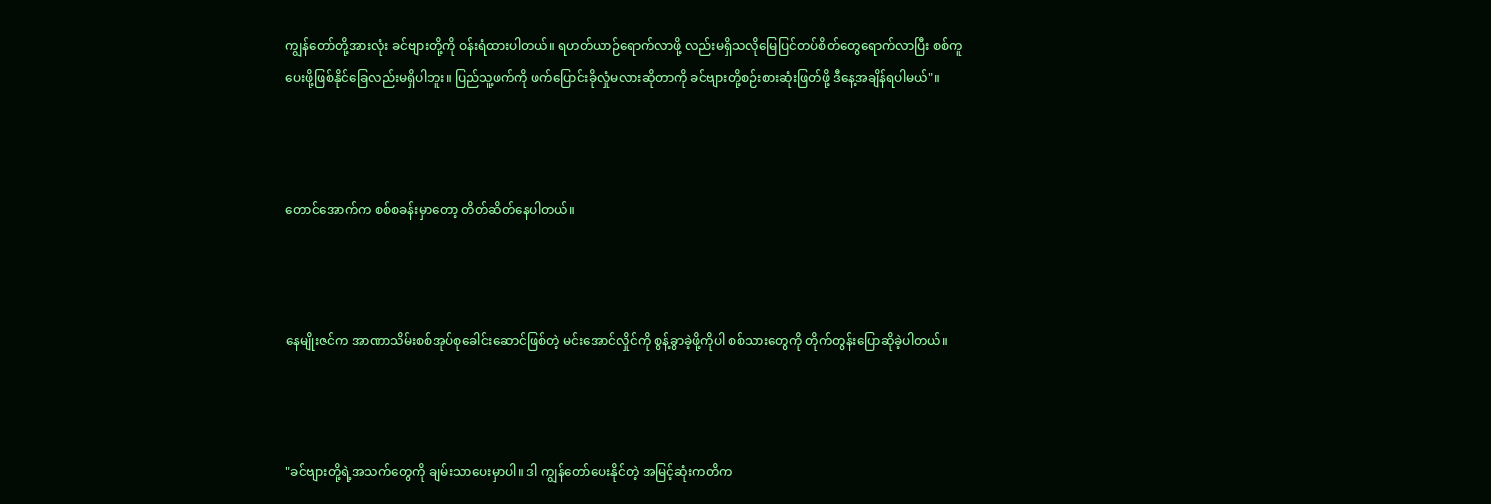ကျွန်တော်တို့အားလုံး ခင်ဗျားတို့ကို ဝန်းရံထားပါတယ်။ ရဟတ်ယာဉ်ရောက်လာဖို့ လည်းမရှိသလိုမြေပြင်တပ်စိတ်တွေရောက်လာပြီး စစ်ကူပေးဖို့ဖြစ်နိုင်ခြေလည်းမရှိပါဘူး။ ပြည်သူ့ဖက်ကို ဖက်ပြောင်းခိုလှုံမလားဆိုတာကို ခင်ဗျားတို့စဉ်းစားဆုံးဖြတ်ဖို့ ဒီနေ့အချိန်ရပါမယ်"။



တောင်အောက်က စစ်စခန်းမှာတော့ တိတ်ဆိတ်နေပါတယ်။



နေမျိုးဇင်က အာဏာသိမ်းစစ်အုပ်စုခေါင်းဆောင်ဖြစ်တဲ့ မင်းအောင်လှိုင်ကို စွန့်ခွာခဲ့ဖို့ကိုပါ စစ်သားတွေကို တိုက်တွန်းပြောဆိုခဲ့ပါတယ်။



"ခင်ဗျားတို့ရဲ့အသက်တွေကို ချမ်းသာပေးမှာပါ။ ဒါ ကျွန်တော်ပေးနိုင်တဲ့ အမြင့်ဆုံးကတိက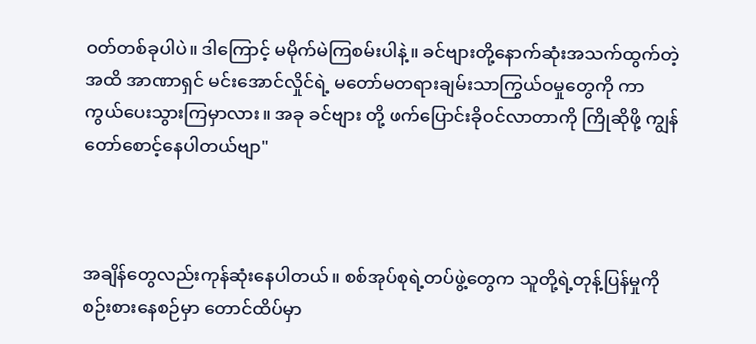ဝတ်တစ်ခုပါပဲ။ ဒါကြောင့် မမိုက်မဲကြစမ်းပါနဲ့။ ခင်ဗျားတို့နောက်ဆုံးအသက်ထွက်တဲ့အထိ အာဏာရှင် မင်းအောင်လှိုင်ရဲ့ မတော်မတရားချမ်းသာကြွယ်ဝမှုတွေကို ကာကွယ်ပေးသွားကြမှာလား။ အခု ခင်ဗျား တို့ ဖက်ပြောင်းခိုဝင်လာတာကို ကြိုဆိုဖို့ ကျွန်တော်စောင့်နေပါတယ်ဗျာ"



အချိန်တွေလည်းကုန်ဆုံးနေပါတယ်။ စစ်အုပ်စုရဲ့တပ်ဖွဲ့တွေက သူတို့ရဲ့တုန့်ပြန်မှုကိုစဉ်းစားနေစဉ်မှာ တောင်ထိပ်မှာ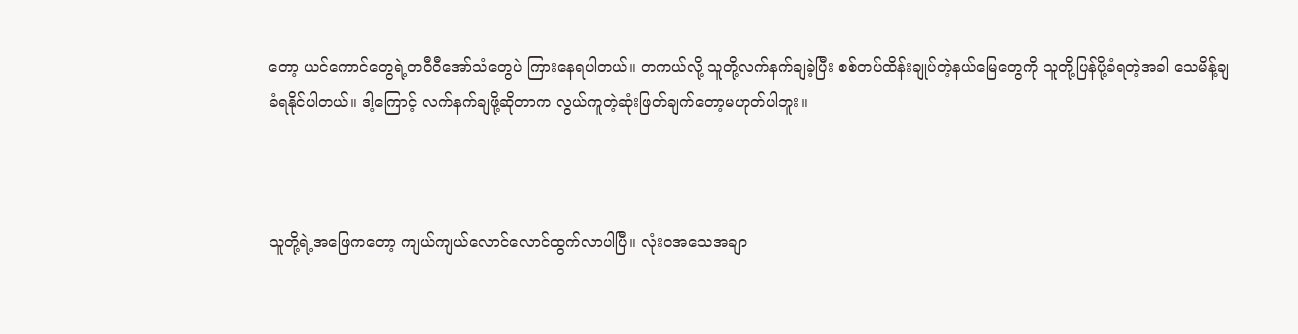တော့ ယင်ကောင်တွေရဲ့တဝီဝီအော်သံတွေပဲ ကြားနေရပါတယ်။ တကယ်လို့ သူတို့လက်နက်ချခဲ့ပြီး စစ်တပ်ထိန်းချုပ်တဲ့နယ်မြေတွေကို သူတို့ပြန်ပို့ခံရတဲ့အခါ သေမိန့်ချခံရနိုင်ပါတယ်။ ဒါ့ကြောင့် လက်နက်ချဖို့ဆိုတာက လွယ်ကူတဲ့ဆုံးဖြတ်ချက်တော့မဟုတ်ပါဘူး။



သူတို့ရဲ့အဖြေကတော့ ကျယ်ကျယ်လောင်လောင်ထွက်လာပါပြီ။ လုံးဝအသေအချာ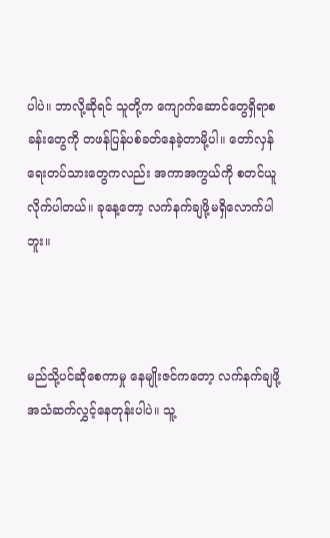ပါပဲ။ ဘာလို့ဆိုရင် သူတို့က ကျောက်ဆောင်တွေရှိရာစခန်းတွေကို တဖန်ပြန်ပစ်ခတ်နေခဲ့တာမို့ပါ။ တော်လှန်ရေးတပ်သားတွေကလည်း အကာအကွယ်ကို စတင်ယူလိုက်ပါတယ်။ ခုနေ့တော့ လက်နက်ချဖို့မရှိလောက်ပါဘူး။



မည်သို့ပင်ဆို‌‌စေကာမှု နေမျိုးဇင်ကတော့ လက်နက်ချဖို့ အသံဆက်လွှင့်နေတုန်းပါပဲ။ သူ့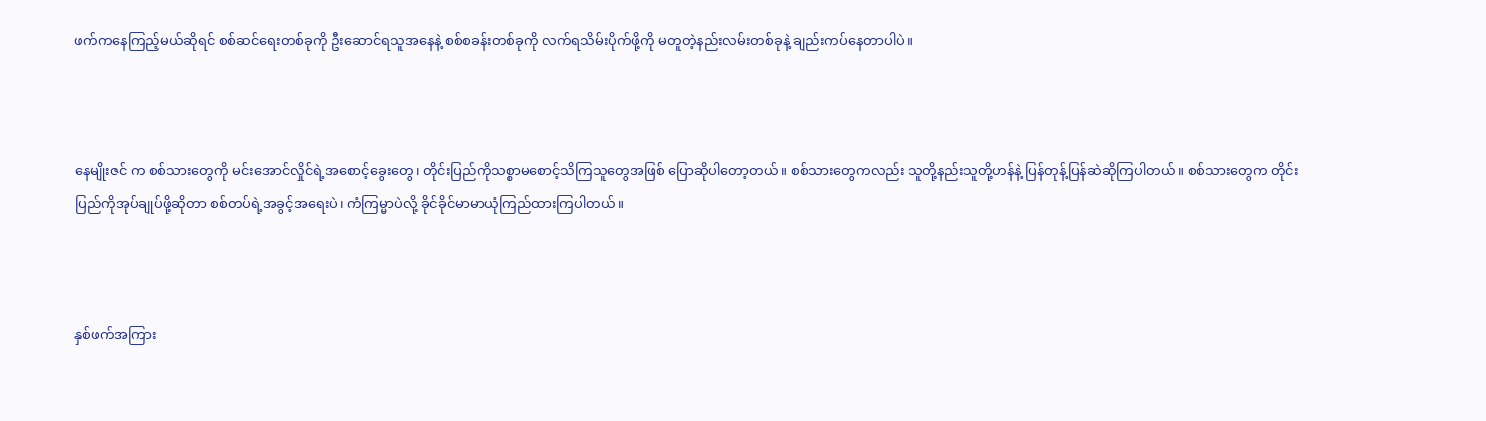ဖက်ကနေကြည့်မယ်ဆိုရင် စစ်ဆင်ရေးတစ်ခုကို ဦးဆောင်ရသူအနေနဲ့ စစ်စခန်းတစ်ခုကို လက်ရသိမ်းပိုက်ဖို့ကို မတူတဲ့နည်းလမ်းတစ်ခုနဲ့ ချည်းကပ်နေတာပါပဲ။



နေမျိုးဇင် က စစ်သားတွေကို မင်းအောင်လှိုင်ရဲ့အ‌စောင့်ခွေးတွေ၊ တိုင်းပြည်ကိုသစ္စာမစောင့်သိကြသူတွေအဖြစ် ပြောဆိုပါတော့တယ်။ စစ်သားတွေကလည်း သူတို့နည်းသူတို့ဟန်နဲ့ ပြန်တုန့်ပြန်ဆဲဆို‌ကြပါတယ်။ စစ်သားတွေက တိုင်းပြည်ကိုအုပ်ချုပ်ဖို့ဆိုတာ စစ်တပ်ရဲ့အခွင့်အရေးပဲ၊ ကံကြမ္မာပဲလို့ ခိုင်ခိုင်မာမာယုံကြည်ထားကြပါတယ်။



နှစ်ဖက်အကြား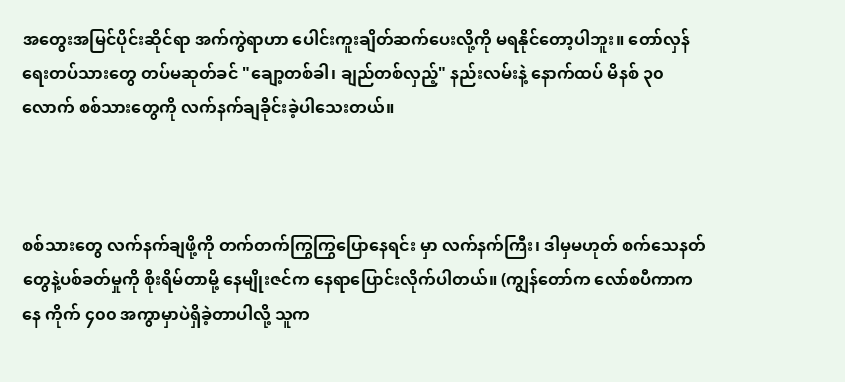အတွေးအမြင်ပိုင်းဆိုင်ရာ အက်ကွဲရာဟာ ပေါင်းကူးချိတ်ဆက်ပေးလို့ကို မရနိုင်တော့ပါဘူး။ တော်လှန်ရေးတပ်သားတွေ တပ်မဆုတ်ခင် "ချော့တစ်ခါ၊ ချည်တစ်လှည့်" နည်းလမ်းနဲ့ နောက်ထပ် မိနစ် ၃၀ လောက် စစ်သားတွေကို လက်နက်ချခိုင်းခဲ့ပါ‌သေးတယ်။



စစ်သားတွေ လက်နက်ချဖို့ကို တက်တက်ကြွကြွပြောနေရင်း မှာ လက်နက်ကြီး၊ ဒါမှမဟုတ် စက်သေနတ်တွေနဲ့ပစ်ခတ်မှုကို စိုးရိမ်တာမို့ နေမျိုးဇင်က နေရာပြောင်းလိုက်ပါတယ်။ (ကျွန်တော်က လော်စပီကာကနေ ကိုက် ၄၀၀ အကွာမှာပဲရှိခဲ့တာပါလို့ သူက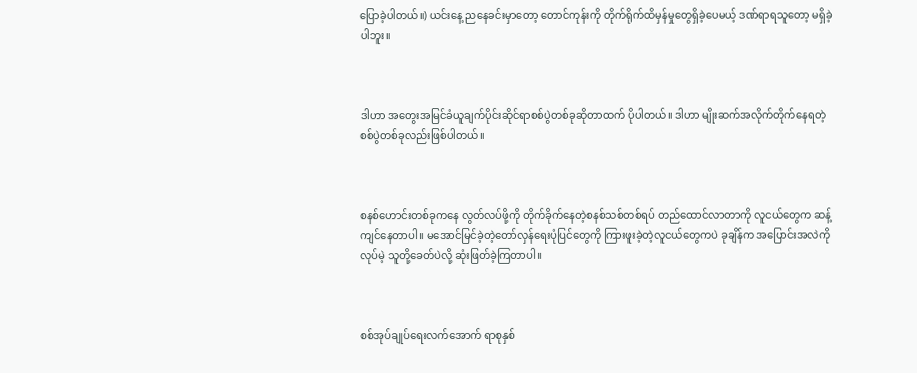ပြောခဲ့ပါတယ်။) ယင်းနေ့ ညနေခင်းမှာတော့ တောင်ကုန်းကို တိုက်ရိုက်ထိမှန်မှုတွေရှိခဲ့ပေမယ့် ဒဏ်ရာရသူတော့ မရှိခဲ့ပါဘူး။



ဒါဟာ အတွေးအမြင်ခံယူချက်ပိုင်းဆိုင်ရာစစ်ပွဲတစ်ခုဆိုတာထက် ပိုပါတယ်။ ဒါဟာ မျိုးဆက်အလိုက်တိုက်နေရတဲ့စစ်ပွဲတစ်ခုလည်းဖြစ်ပါတယ်။



စနစ်ဟောင်းတစ်ခုကနေ လွတ်လပ်ဖို့ကို တိုက်ခိုက်နေတဲ့စနစ်သစ်တစ်ရပ် တည်ထောင်လာတာကို လူငယ်တွေက ဆန့်ကျင်နေတာပါ။ မအောင်မြင်ခဲ့တဲ့တော်လှန်ရေးပုံပြင်တွေကို ကြားဖူးခဲ့တဲ့လူငယ်တွေကပဲ ခုချိန်က အပြောင်းအလဲကိုလုပ်မဲ့ သူတို့ခေတ်ပဲလို့ ဆုံးဖြတ်ခဲ့ကြတာပါ။



စစ်အုပ်ချုပ်ရေးလက်အောက် ရာစုနှစ်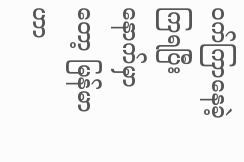ဝက်ကြာနေခဲ့ကြရပြီးနောက်မှာတော့ မြန်မာဟာ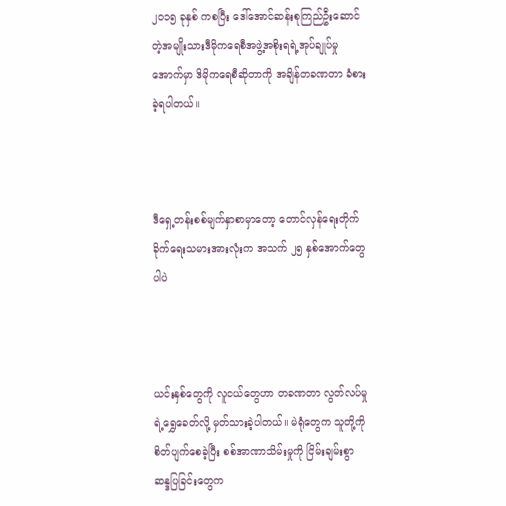၂၀၁၅ ခုနှစ် ကစပြီး ဒေါ်အောင်ဆန်းစုကြည်ဦး‌ဆောင်တဲ့အမျိုးသားဒီမိုကရေစီအဖွဲ့အစိုးရရဲ့အုပ်ချုပ်မှုအောက်မှာ ဒိမိုကရေစီဆိုတာကို အချိန်တခဏတာ ခံစားခဲ့ရပါတယ်။



ဒီရှေ့တန်းစစ်မျက်နှာစာမှာတော့ တောင်လှန်‌‌ရေးတိုက်ခိုက်ရေးသမားအားလုံးက အသက် ၂၅ နှစ်အောက်တွေပါပဲ



ယင်းနှစ်တွေကို လူငယ်တွေဟာ တခဏတာ လွတ်လပ်မှုရဲ့ရွှေခေတ်လို့ မှတ်သားခဲ့ပါတယ်။ မဲရုံတွေက သူတို့ကို စိတ်ပျက်စေခဲ့ပြီး စစ်အာဏာသိမ်းမှုကို ငြိမ်းချမ်းစွာဆန္ဒပြခြင်းတွေက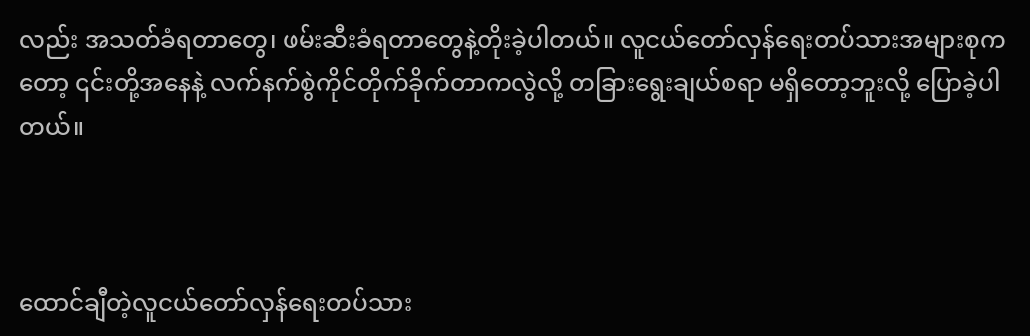လည်း အသတ်ခံရတာတွေ၊ ဖမ်းဆီးခံရတာတွေနဲ့တိုးခဲ့ပါတယ်။ လူငယ်တော်လှန်ရေးတပ်သားအများစုကတော့ ၎င်းတို့အနေနဲ့ လက်နက်စွဲကိုင်တိုက်ခိုက်တာကလွဲလို့ တခြားရွေးချယ်စရာ မရှိတော့ဘူးလို့ ပြောခဲ့ပါတယ်။



ထောင်ချီတဲ့လူငယ်တော်လှန်ရေးတပ်သား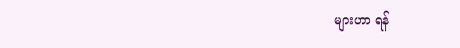များဟာ ရန်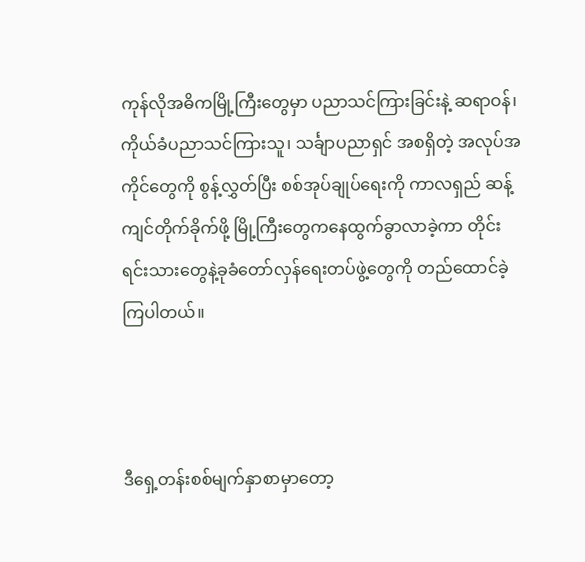ကုန်လိုအဓိကမြို့ကြီးတွေမှာ ပညာသင်ကြားခြင်းနဲ့ ဆရာဝန်‌‌၊ ကိုယ်ခံပညာသင်ကြားသူ၊ သင်္ချာပညာရှင် အစရှိတဲ့ အလုပ်အကိုင်တွေကို စွန့်လွှတ်ပြီး စစ်အုပ်ချုပ်ရေးကို ကာလရှည် ဆန့်ကျင်တိုက်ခိုက်ဖို့ မြို့ကြီးတွေကနေထွက်ခွာလာခဲ့ကာ တိုင်းရင်းသား‌‌တွေနဲ့ခုခံတော်လှန်ရေးတပ်ဖွဲ့တွေကို တည်ထောင်ခဲ့ကြပါတယ်။



ဒီရှေ့တန်းစစ်မျက်နှာစာမှာတော့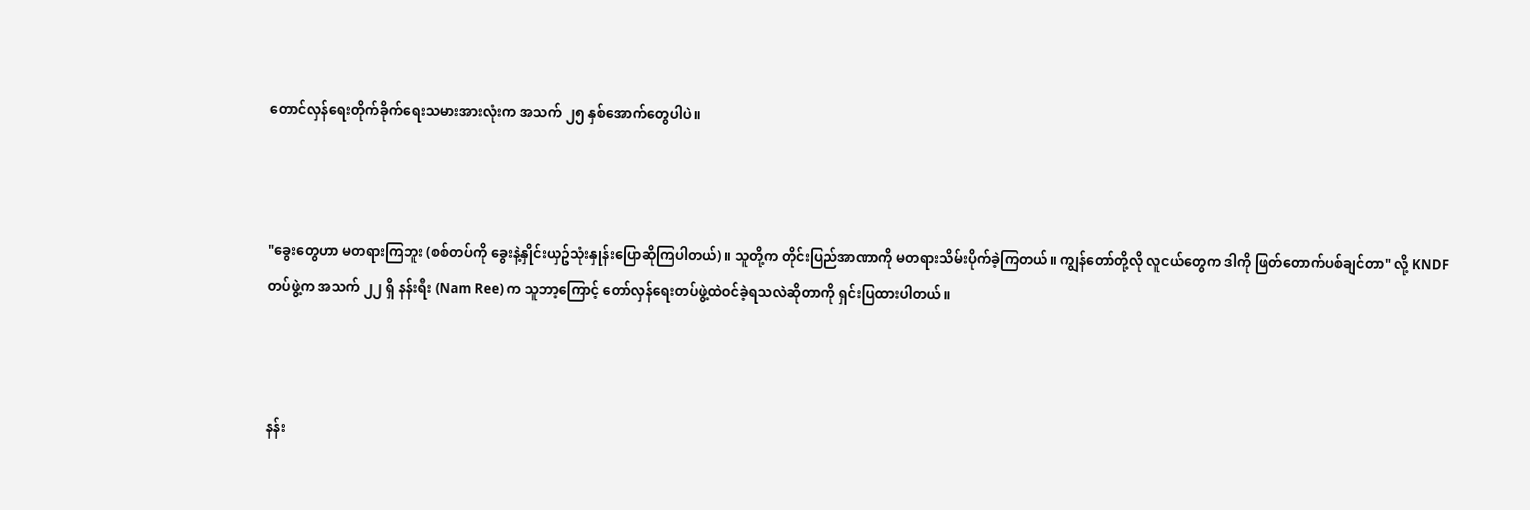တောင်လှန်‌‌ရေးတိုက်ခိုက်ရေးသမားအားလုံးက အသက် ၂၅ နှစ်အောက်တွေပါပဲ။



"ခွေးတွေဟာ မတရားကြဘူး (စစ်တပ်ကို ခွေးနဲ့နှိုင်းယှဥ်သုံးနှုန်းပြောဆိုကြပါတယ်)။ သူတို့က တိုင်းပြည်အာဏာကို မတရားသိမ်းပိုက်ခဲ့ကြတယ်။ ကျွန်တော်တို့လို လူငယ်တွေက ဒါကို ဖြတ်တောက်ပစ်ချင်တာ" လို့ KNDF တပ်ဖွဲ့က အသက် ၂၂ ရှိ နန်းရီး (Nam Ree) က သူဘာ့ကြောင့် တော်လှန်ရေးတပ်ဖွဲ့ထဲဝင်ခဲ့ရသလဲဆိုတာကို ရှင်းပြထားပါတယ်။



နန်း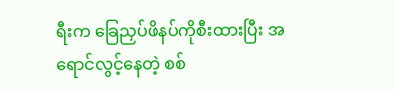ရီးက ခြေညှပ်ဖိနပ်ကိုစီးထားပြီး အရောင်လွင့်နေတဲ့ စစ်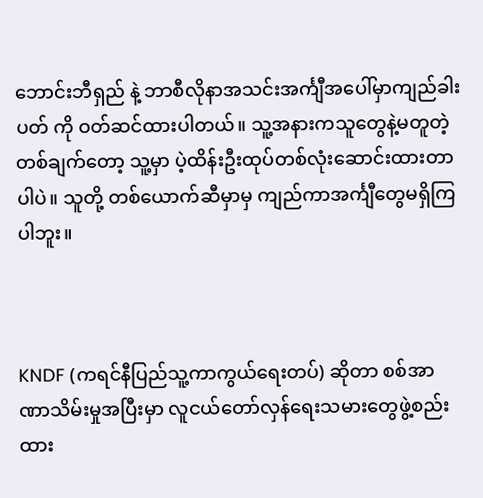ဘောင်းဘီ‌ရှည် နဲ့ ဘာစီလိုနာအသင်းအင်္ကျီအပေါ်မှာကျည်ခါးပတ် ကို ဝတ်ဆင်ထားပါတယ်။ သူ့အနားကသူ‌တွေနဲ့မတူတဲ့တစ်ချက်တော့ သူ့မှာ ပဲ့ထိန်းဦးထုပ်တစ်လုံးဆောင်းထားတာပါပဲ။ သူတို့ တစ်ယောက်ဆီမှာမှ ကျည်ကာအင်္ကျီတွေမရှိကြပါဘူး။



KNDF (ကရင်နီပြည်သူ့ကာကွယ်ရေးတပ်) ဆိုတာ စစ်အာဏာသိမ်းမှုအပြီးမှာ လူငယ်တော်လှန်ရေးသမားတွေဖွဲ့စည်းထား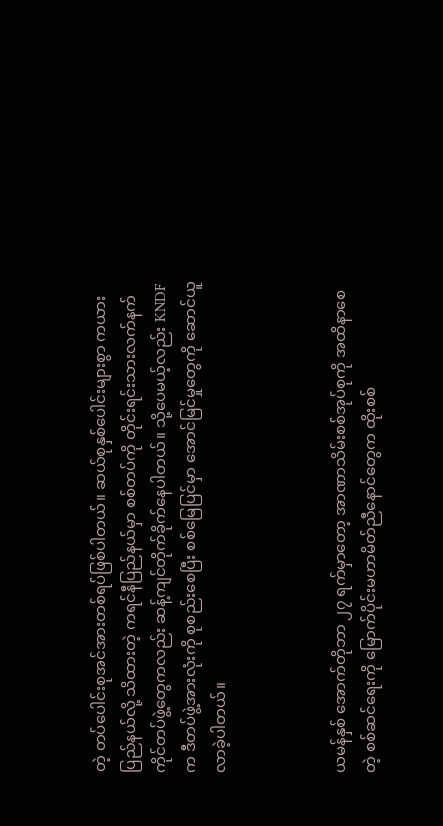တဲ့ တပ်ပေါင်းစုအင်အားတစ်ရပ်ဖြစ်ပါတယ်။ ဆယ်စုနှစ်ပေါင်းများစွာ ကယားပြည်နယ်လို့ သိထားတဲ့ ကရင်နီပြည်နယ်မှာ စစ်တပ်ကို တိုင်းရင်းသားလက်နက်ကိုင်တပ်ဖွဲ့တွေကလည်း ဆန့်ကျင်တိုက်ခိုက်နေပါတယ်။ သို့ပေမယ့်လည်း KNDF က ဒီတပ်ဖွဲ့အားလုံးကို စုစည်းစေပြီး စစ်မြေပြင်မှာ အောင်မြင်မှုတွေကို ဆောင်ယူလာခဲ့ပါတယ်။



ယမန်နှစ် အောက်တိုဘာ ၂၇ ရက်မှာတော့ အာဏာသိမ်းစစ်အုပ်စုကို အထိနာစေတဲ့ စစ်ဆင်ရေးကို မြောက်ပိုင်းမဟာမိတ်ညီနောင်တွေက ထိုးစစ်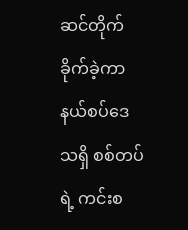ဆင်တိုက်ခိုက်ခဲ့ကာ နယ်စပ်ဒေသရှိ စစ်တပ်ရဲ့ ကင်းစ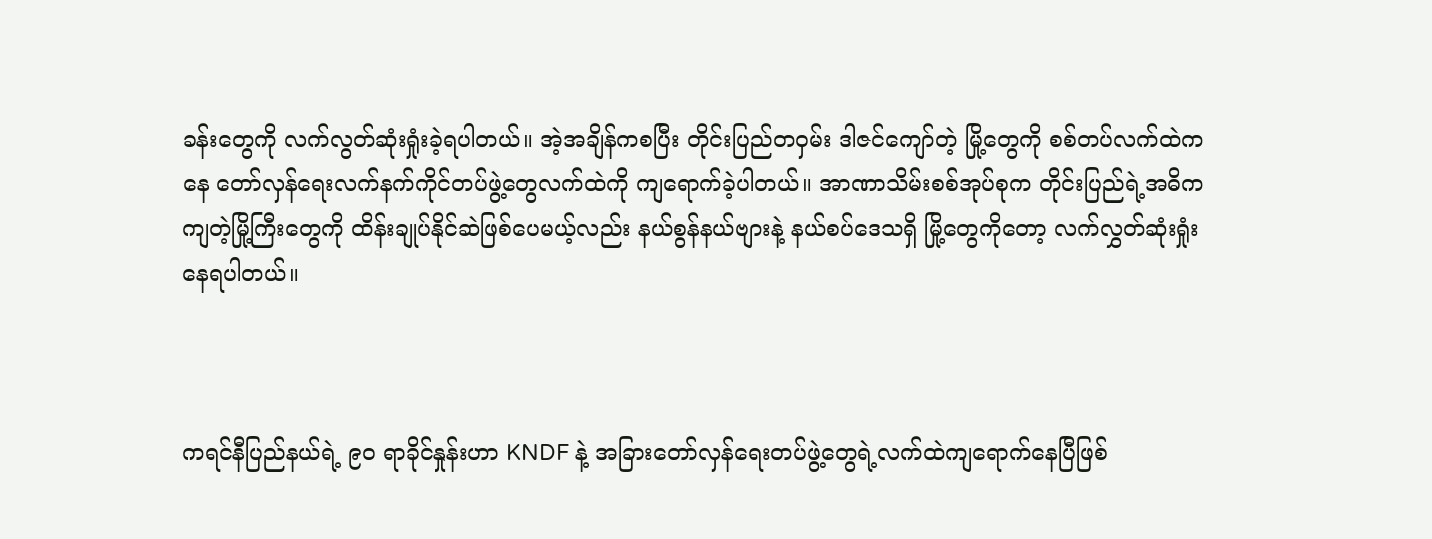ခန်းတွေကို လက်လွတ်ဆုံးရှုံးခဲ့ရပါတယ်။ အဲ့အချိန်ကစပြီး တိုင်းပြည်တဝှမ်း ဒါဇင်ကျော်တဲ့ မြို့တွေကို စစ်တပ်လက်ထဲကနေ တော်လှန်ရေးလက်နက်ကိုင်တပ်ဖွဲ့တွေလက်ထဲကို ကျရောက်ခဲ့ပါတယ်။ အာဏာသိမ်းစစ်အုပ်စုက တိုင်းပြည်ရဲ့အဓိကကျတဲ့မြို့ကြီးတွေကို ထိန်းချုပ်နိုင်ဆဲဖြစ်ပေမယ့်လည်း နယ်စွန်နယ်ဗျားနဲ့ နယ်စပ်ဒေသရှိ မြို့တွေကိုတော့ လက်လွှတ်ဆုံးရှုံးနေရပါတယ်။



ကရင်နီပြည်နယ်ရဲ့ ၉၀ ရာခိုင်နှုန်းဟာ KNDF နဲ့ အခြားတော်လှန်ရေးတပ်ဖွဲ့တွေရဲ့လက်ထဲကျရောက်နေပြီဖြစ်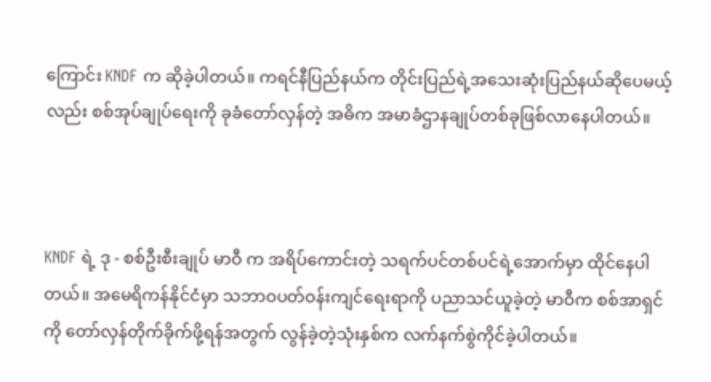ကြောင်း KNDF က ဆိုခဲ့ပါတယ်။ ကရင်နီပြည်နယ်က တိုင်းပြည်ရဲ့အသေးဆုံးပြည်နယ်ဆိုပေမယ့်လည်း စစ်အုပ်ချုပ်ရေးကို ခုခံတော်လှန်တဲ့ အဓိက အမာခံဌာနချုပ်တစ်ခုဖြစ်လာနေပါတယ်။



KNDF ရဲ့ ဒု - စစ်ဦးစီးချုပ် မာဝီ က အရိပ်ကောင်းတဲ့ သရက်ပင်တစ်ပင်ရဲ့အောက်မှာ ထိုင်နေပါတယ်။ အမေရိကန်နိုင်ငံမှာ သဘာဝပတ်ဝန်းကျင်ရေးရာကို ပညာသင်ယူခဲ့တဲ့ မာဝီက စစ်အာရှင်ကို‌ တော်လှန်တိုက်ခိုက်ဖို့ရန်အတွက် လွန်ခဲ့တဲ့သုံးနှစ်က လက်နက်စွဲကိုင်ခဲ့ပါတယ်။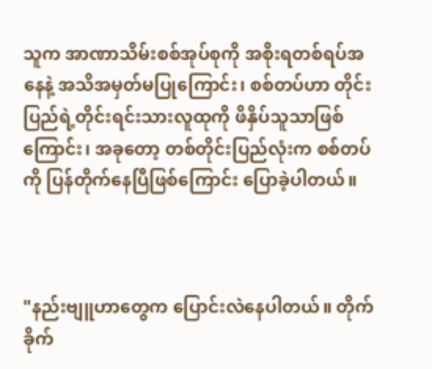သူက အာဏာသိမ်းစစ်အုပ်စုကို အစိုးရတစ်ရပ်အနေနဲ့ အသိအမှတ်မပြု‌ကြောင်း၊ စစ်တပ်ဟာ တိုင်းပြည်ရဲ့တိုင်းရင်းသားလူထုကို ဖိနှိပ်သူသာဖြစ်ကြောင်း၊ အခုတော့ တစ်တိုင်းပြည်လုံးက စစ်တပ်ကို ပြန်တိုက်နေပြီဖြစ်ကြောင်း ပြောခဲ့ပါတယ်။



"နည်းဗျူဟာတွေက ပြောင်းလဲနေပါတယ်။ တိုက်ခိုက်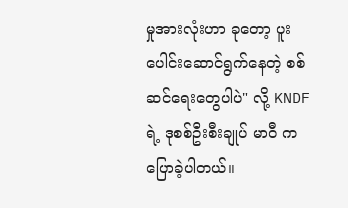မှုအားလုံးဟာ ခုတော့ ပူးပေါင်းဆောင်ရွက်နေတဲ့ စစ်ဆင်ရေးတွေပါပဲ" လို့ KNDF ရဲ့ ဒုစစ်ဦးစီးချုပ် မာဝီ က ပြောခဲ့ပါတယ်။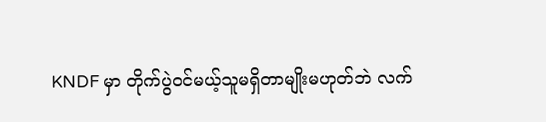KNDF မှာ တိုက်ပွဲဝင်မယ့်သူမရှိတာမျိုးမဟုတ်ဘဲ လက်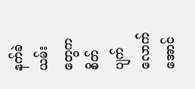နက်ခဲယမ်းတွေက စိတ်ပျက်လောက်အောင်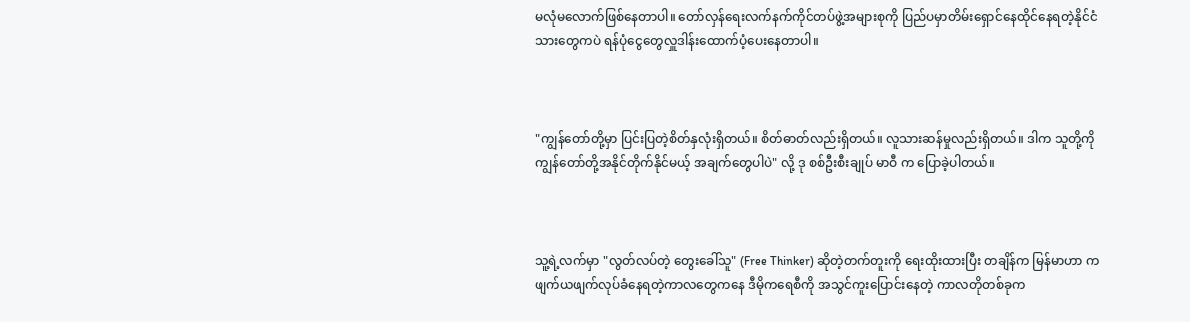မလုံမလောက်ဖြစ်နေတာပါ။ တော်လှန်‌ရေးလက်နက်ကိုင်တပ်ဖွဲ့အများစုကို ပြည်ပမှာတိမ်း‌ရှောင်နေထိုင်နေရတဲ့နိုင်ငံသားတွေကပဲ ရန်ပုံငွေ‌တွေလှူဒါန်းထောက်ပံ့ပေးနေတာပါ။



"ကျွန်တော်တို့မှာ ပြင်းပြတဲ့စိတ်နှလုံးရှိတယ်။ စိတ်ဓာတ်လည်းရှိတယ်။ လူသားဆန်မှုလည်းရှိတယ်။ ဒါက သူတို့ကို ကျွန်တော်တို့အနိုင်တိုက်နိုင်မယ့် အချက်တွေပါပဲ" လို့ ဒု စစ်ဦးစီးချုပ် မာဝီ က ပြောခဲ့ပါတယ်။



သူ့ရဲ့လက်မှာ "လွတ်လပ်တဲ့ တွေးခေါ်သူ" (Free Thinker) ဆိုတဲ့တက်တူးကို ရေးထိုးထားပြီး တချိန်က မြန်မာဟာ ကဖျက်ယဖျက်လုပ်ခံနေရတဲ့ကာလတွေကနေ ဒီမိုကရေစီကို အသွင်ကူးပြောင်းနေတဲ့ ကာလတိုတစ်ခုက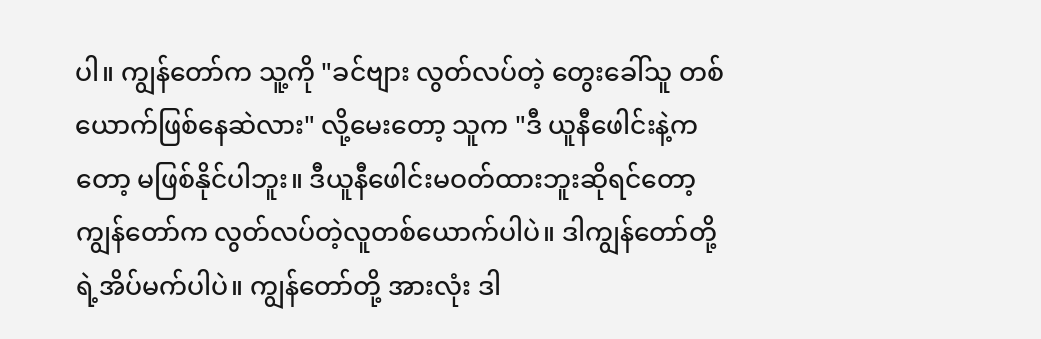ပါ။ ကျွန်တော်က သူ့ကို "ခင်ဗျား လွတ်လပ်တဲ့ တွေးခေါ်သူ တစ်ယောက်ဖြစ်နေဆဲလား" လို့မေးတော့ သူက "ဒီ ယူနီဖေါင်းနဲ့ကတော့ မဖြစ်နိုင်ပါဘူး။ ဒီယူနီဖေါင်းမဝတ်ထားဘူးဆိုရင်တော့ ကျွန်တော်က လွတ်လပ်တဲ့လူတစ်ယောက်ပါပဲ။ ဒါကျွန်တော်တို့ရဲ့အိပ်မက်ပါပဲ။ ကျွန်တော်တို့ အားလုံး ဒါ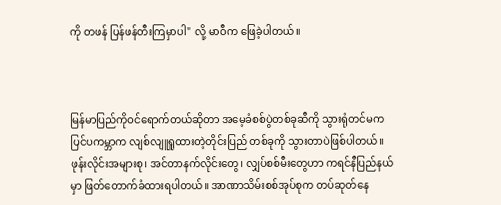ကို တဖန် ပြန်ဖန်တီးကြမှာပါ" လို့ မာဝီက ဖြေခဲ့ပါတယ်။



မြန်မာပြည်ကိုဝင်ရောက်တယ်ဆိုတာ အမေ့ခံစစ်ပွဲတစ်ခုဆီကို သွားရုံတင်မက ပြင်ပကမ္ဘာက လျစ်လျူရူထားတဲ့တိုင်းပြည် တစ်ခုကို သွားတာပဲဖြစ်ပါတယ်။ ဖုန်းလိုင်းအများစု၊ အင်တာနက်လိုင်းတွေ၊ လျှပ်စစ်မီးတွေဟာ ကရင်နီပြည်နယ်မှာ ဖြတ်တောက်ခံထားရပါတယ်။ အာဏာသိမ်းစစ်အုပ်စုက တပ်ဆုတ်နေ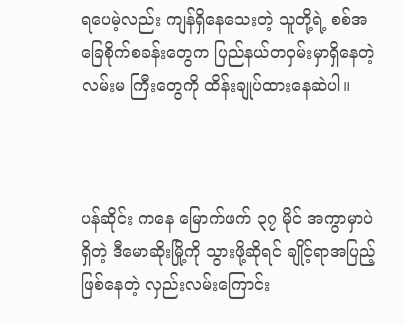ရပေမဲ့လည်း ကျန်ရှိနေသေးတဲ့ သူတို့ရဲ့ စစ်အခြေစိုက်စခန်းတွေက ပြည်နယ်တဝှမ်းမှာရှိနေတဲ့ လမ်းမ ကြီးတွေကို ထိန်းချုပ်ထား‌နေဆဲပါ။



ပန်ဆိုင်း ကနေ မြောက်ဖက် ၃၇ မိုင် အကွာမှာပဲရှိတဲ့ ဒီမောဆိုးမြို့ကို သွားဖို့ဆိုရင် ချိုင့်ရာအပြည့်ဖြစ်နေတဲ့ လှည်းလမ်းကြောင်း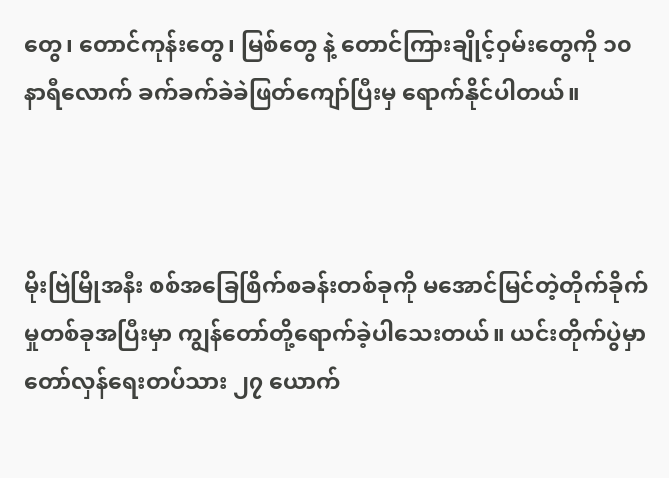တွေ၊ တောင်ကုန်းတွေ၊ မြစ်တွေ နဲ့ တောင်ကြားချိုင့်ဝှမ်းတွေကို ၁၀ နာရီလောက် ခက်ခက်ခဲခဲဖြတ်ကျော်ပြီးမှ ရောက်နိုင်ပါတယ်။



မိုးဗြဲမြိုအနီး စစ်အခြေစြိက်စခန်းတစ်ခုကို မအောင်မြင်တဲ့တိုက်ခိုက်မှုတစ်ခုအပြီးမှာ ကျွန်တော်တို့ရောက်ခဲ့ပါသေးတယ်။ ယင်းတိုက်ပွဲမှာ တော်လှန်ရေးတပ်သား ၂၇ ယောက်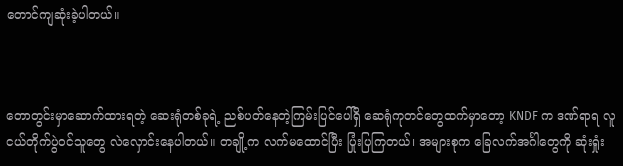တောင်ကျဆုံးခဲ့ပါတယ်။



တောတွင်းမှာဆောက်ထားရတဲ့ ဆေးရုံတစ်ခုရဲ့ ညစ်ပတ်နေတဲ့ကြမ်းပြင်ပေါ်ရှိ ဆေရုံကုတင်‌တွေထက်မှာတော့ KNDF က ဒဏ်ရာရ လူငယ်တိုက်ပွဲဝင်သူတွေ လဲလှောင်းနေပါတယ်။ တချို့က လက်မထောင်ပြီး ပြုံးပြကြတယ်၊ အများစုက ခြေလက်အင်္ဂါတွေကို ဆုံးရှုံး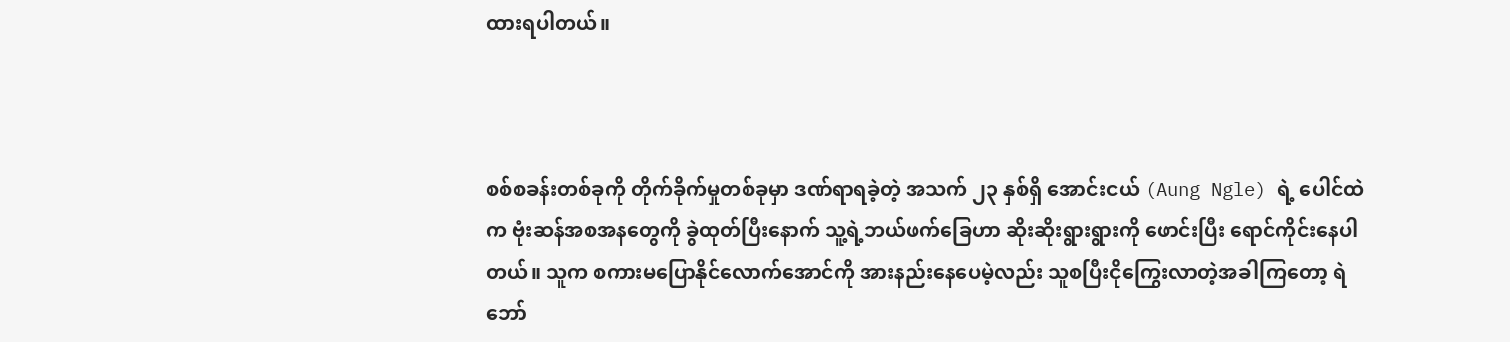ထားရပါတယ်။



စစ်စခန်းတစ်ခုကို တိုက်ခိုက်မှုတစ်ခုမှာ ဒဏ်ရာရခဲ့တဲ့ အသက် ၂၃ နှစ်ရှိ အောင်းငယ် (Aung Ngle) ရဲ့ ပေါင်ထဲက ဗုံးဆန်အစအနတွေကို ခွဲထုတ်ပြီးနောက် သူ့ရဲ့ဘယ်ဖက်ခြေဟာ ဆိုးဆိုးရွားရွားကို ဖောင်းပြီး‌ ရောင်ကိုင်းနေပါတယ်။ သူက စကားမပြောနိုင်လောက်အောင်ကို အားနည်းနေပေမဲ့လည်း သူစပြီးငိုကြွေးလာ‌တဲ့အခါကြတော့ ရဲဘော်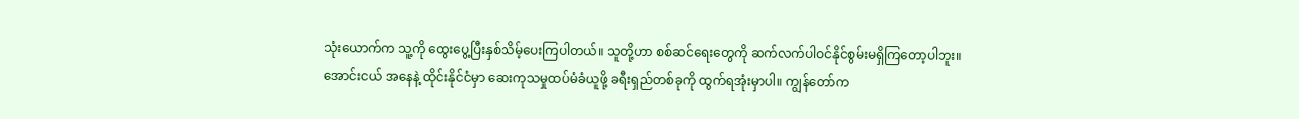သုံး‌ယောက်က သူ့ကို ထွေးပွေ့ပြီးနှစ်သိမ့်ပေးကြပါတယ်။ သူတို့ဟာ စစ်ဆင်ရေးတွေကို ဆက်လက်ပါဝင်နိုင်စွမ်းမရှိကြတော့ပါဘူး။ အောင်းငယ် အနေနဲ့ ထိုင်းနိုင်ငံမှာ ဆေးကုသမှုထပ်မံခံယူဖို့ ခရီးရှည်တစ်ခုကို ထွက်ရအုံးမှာပါ။ ကျွန်တော်က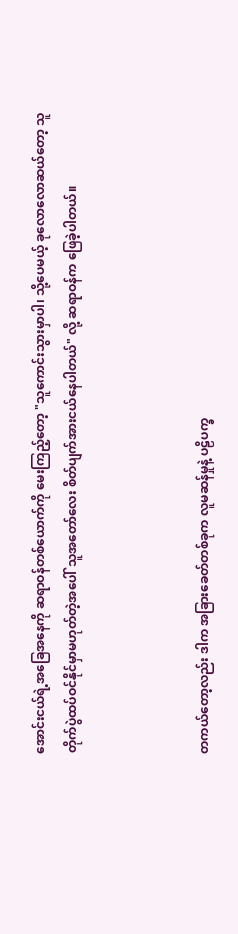အောင်းငယ်ရဲ့အခြေအနေကို ဆရာဝန်တစ်ယောက်ကို မေးကြည့်တော့ "သူကောင်းသွားမှာပါ၊ သို့ပေမယ့် ခုလောလောဆယ်တော့ သူတိုက်ပွဲထပ်ဝင်နိုင်မှာမဟုတ်တဲ့အပေါ် သူအတော်လေး စိတ်ပျက်အားငယ်နေပါတယ်" လို့ ဆရာဝန်က ဖြေခဲ့ပါတယ်။



တကယ်တော့လည်း ဒါက အခြားခေတ်တစ်ခုက လူမဆန်မှုနဲ့ ပဠိပက္ခ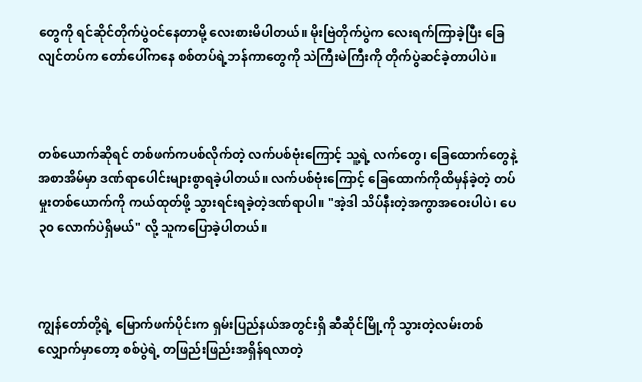တွေကို ရင်ဆိုင်တိုက်ပွဲဝင်‌နေတာမို့ လေးစားမိပါတယ်။ မိုးဗြဲတိုက်ပွဲက လေးရက်ကြာခဲ့ပြီး ခြေလျင်တပ်က တော်ပေါ်ကနေ စစ်တပ်ရဲ့ဘန်ကာတွေကို သဲကြီးမဲကြီးကို တိုက်ပွဲဆင်ခဲ့တာပါပဲ။



တစ်ယောက်ဆိုရင် တစ်ဖက်ကပစ်လိုက်တဲ့ လက်ပစ်ဗုံးကြောင့် သူ့ရဲ့ လက်တွေ၊ ခြေထောက်တွေနဲ့ အစာအိမ်မှာ ဒဏ်ရာပေါင်းများစွာရခဲ့ပါတယ်။ လက်ပစ်ဗုံးကြောင့် ခြေထောက်ကိုထိမှန်ခဲ့တဲ့ တပ်မှုးတစ်ယောက်ကို ကယ်ထုတ်ဖို့ သွားရင်းရခဲ့တဲ့ဒဏ်ရာပါ။ "အဲ့ဒါ သိပ်နီးတဲ့အကွာအဝေးပါပဲ၊ ပေ ၃၀ လောက်ပဲရှိမယ်" လို့ သူကပြောခဲ့ပါတယ်။



ကျွန်တော်တို့ရဲ့ မြောက်ဖက်ပိုင်းက ရှမ်းပြည်နယ်အတွင်းရှိ ဆီဆိုင်မြို့ကို သွားတဲ့လမ်းတစ်လျှောက်မှာတော့ စစ်ပွဲရဲ့ တဖြည်းဖြည်းအရှိန်ရလာတဲ့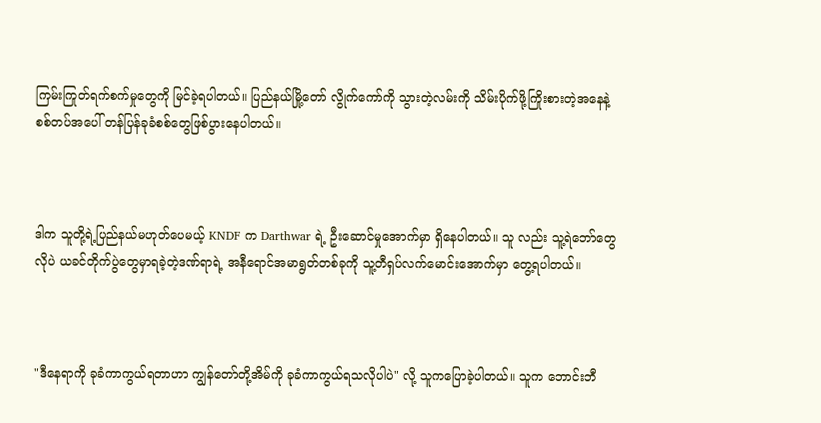ကြမ်းကြုတ်ရက်စက်မှုတွေကို မြင်ခဲ့ရပါတယ်။ ပြည်နယ်မြို့တော် လွိုက်ကော်ကို သွားတဲ့လမ်းကို သိမ်းပိုက်ဖို့ကြိုးစားတဲ့အနေနဲ့ စစ်တပ်အပေါ် တန်ပြန်ခုခံစစ်တွေဖြစ်ပွားနေပါတယ်။



ဒါက သူတို့ရဲ့ပြည်နယ်မဟုတ်ပေမယ့် KNDF က Darthwar ရဲ့ ဦးဆောင်မှုအောက်မှာ ရှိနေပါတယ်။ သူ လည်း သူ့ရဲဘော်တွေလိုပဲ ယခင်တိုက်ပွဲတွေမှာရခဲ့တဲ့ဒဏ်ရာရဲ့ အနီရောင်အမာရွတ်တစ်ခုကို သူ့တီရှပ်လက်မောင်းအောက်မှာ တွေ့ရပါတယ်။



"ဒီနေရာကို ခုခံကာကွယ်ရတာဟာ ကျွန်တော်တို့အိမ်ကို ခုခံကာကွယ်ရသလိုပါပဲ" လို့ သူကပြောခဲ့ပါတယ်။ သူက ဘောင်းဘီ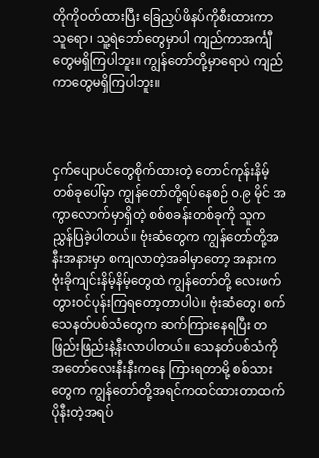တိုကိုဝတ်ထားပြီး ခြေညှပ်ဖိနပ်ကိုစီးထားကာ သူရော၊ သူ့ရဲဘော်တွေမှာပါ ကျည်ကာအင်္ကျီတွေမရှိကြပါဘူး။ ကျွန်တော်‌တို့မှာရောပဲ ကျည်ကာတွေမရှိကြပါဘူး။



ငှက်ပျောပင်တွေစိုက်ထားတဲ့ တောင်ကုန်းနိမ့်တစ်ခုပေါ်မှာ ကျွန်တော်တို့ရပ်နေစဉ် ၀.၉ မိုင် အကွာလောက်မှာရှိတဲ့ စစ်စခန်းတစ်ခုကို သူက ညွှန်ပြခဲ့ပါတယ်။ ဗုံးဆံတွေက ကျွန်တော်တို့အနီးအနားမှာ စကျလာတဲ့အခါမှာတော့ အနားက ဗုံးခိုကျင်းနိမ့်နိမ့်တွေထဲ ကျွန်တော်တို့ လေးဖက်တွားဝင်ပုန်းကြရတော့တာပါပဲ။ ဗုံးဆံတွေ၊ စက်သေနတ်ပစ်သံတွေက ဆက်ကြားနေရပြီး တဖြည်းဖြည်းနဲ့နီးလာပါတယ်။ သေနတ်ပစ်သံကို အတော်လေးနီးနီးကနေ ကြားရတာမို့ စစ်သားတွေက ကျွန်တော်တို့အရင်ကထင်ထားတာထက် ပိုနီးတဲ့အရပ်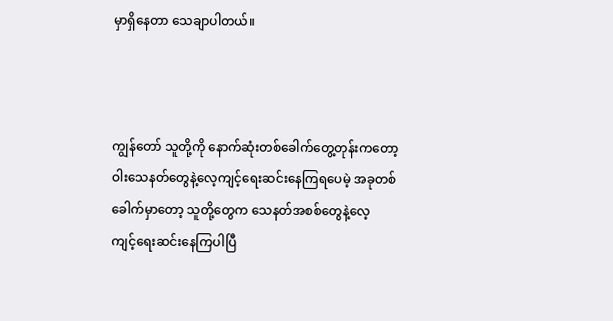မှာရှိနေတာ‌ သေချာပါတယ်။



ကျွန်တော် သူတို့ကို နောက်ဆုံးတစ်ခေါက်တွေ့တုန်းကတော့ ဝါးသေနတ်တွေနဲ့လေ့ကျင့်ရေးဆင်းနေကြရပေမဲ့ အခုတစ်ခေါက်မှာတော့ သူတို့တွေက သေနတ်အစစ်‌တွေနဲ့လေ့ကျင့်‌ရေးဆင်းနေကြပါပြီ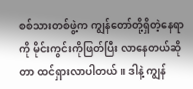စစ်သားတစ်ဖွဲ့က ကျွန်တော်တို့ရှိတဲ့နေရာကို မိုင်းကွင်းကိုဖြတ်ပြီး လာနေတယ်ဆိုတာ ထင်ရှားလာပါတယ်။ ဒါနဲ့ ကျွန်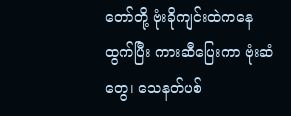တော်တို့ ဗုံးခိုကျင်းထဲကနေ ထွက်ပြီး ကားဆီပြေးကာ ဗုံးဆံတွေ၊ သေနတ်ပစ်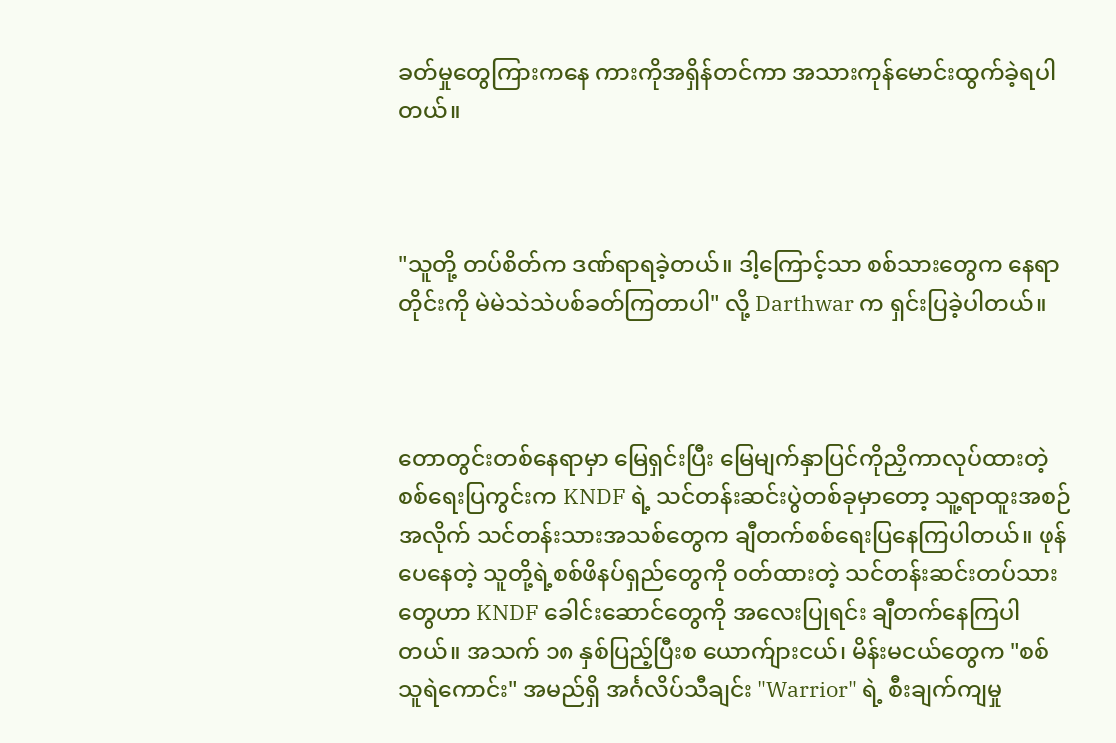ခတ်မှုတွေကြားကနေ ကားကိုအရှိန်တင်ကာ အသားကုန်မောင်းထွက်ခဲ့ရပါတယ်။



"သူတို့ တပ်စိတ်က ဒဏ်ရာရခဲ့တယ်။ ဒါ့ကြောင့်သာ စစ်သားတွေက နေရာတိုင်းကို မဲမဲသဲသဲပစ်ခတ်ကြတာပါ" လို့ Darthwar က ရှင်းပြခဲ့ပါတယ်။



တောတွင်းတစ်နေရာမှာ မြေရှင်းပြီး မြေမျက်နှာပြင်ကိုညှိကာလုပ်ထားတဲ့စစ်ရေးပြကွင်းက KNDF ရဲ့ သင်တန်းဆင်းပွဲတစ်ခုမှာ‌တော့ သူ့ရာထူးအစဉ်အလိုက် သင်တန်းသားအသစ်တွေက ချီတက်စစ်‌ရေးပြနေကြပါတယ်။ ဖုန်ပေနေတဲ့ သူတို့ရဲ့စစ်ဖိနပ်ရှည်တွေကို ဝတ်ထားတဲ့ သင်တန်းဆင်းတပ်သားတွေဟာ KNDF ခေါင်းဆောင်တွေကို အလေးပြုရင်း ချီတက်နေကြပါတယ်။ အသက် ၁၈ နှစ်ပြည့်ပြီးစ ယောက်ျားငယ်၊ မိန်းမငယ်တွေက "စစ်သူရဲကောင်း" အမည်ရှိ အင်္ဂလိပ်သီချင်း "Warrior" ရဲ့ စီးချက်ကျမှု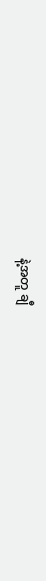နဲ့အတူ ချီ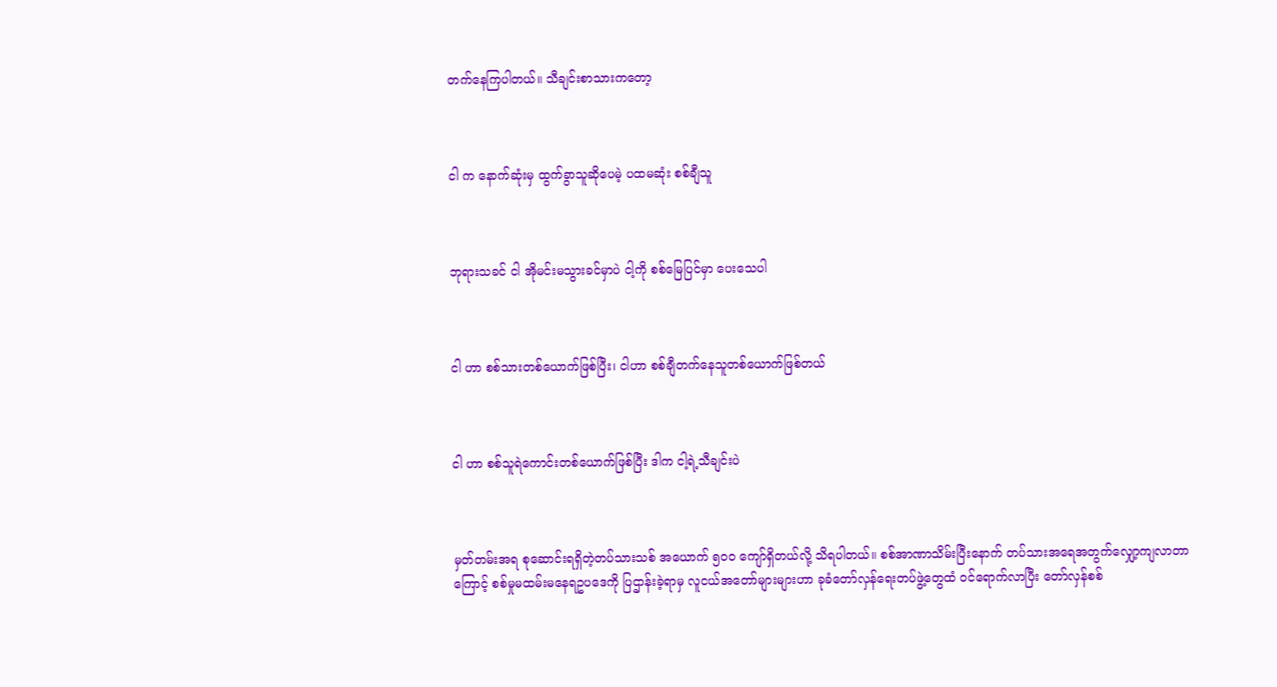တက်နေကြပါတယ်။ သီချင်းစာသားကတော့



ငါ က နောက်ဆုံးမှ ထွက်ခွာသူဆိုပေမဲ့ ပထမဆုံး စစ်ချီသူ



ဘုရားသခင် ငါ အိုမင်းမသွားခင်မှာပဲ ငါ့ကို စစ်မြေပြင်မှာ ပေးသေပါ



ငါ ဟာ စစ်သားတစ်ယောက်ဖြစ်ပြီး၊ ငါဟာ စစ်ချီတက်နေသူတစ်ယောက်ဖြစ်တယ်



ငါ ဟာ စစ်သူရဲကောင်းတစ်ယောက်ဖြစ်ပြီး ဒါက ငါ့ရဲ့သီချင်းပဲ



မှတ်တမ်းအရ စုဆောင်းရရှိတဲ့တပ်သားသစ် အယောက် ၅၀၀ ကျော်ရှိတယ်လို့ သိရပါတယ်။ စစ်အာဏာသိမ်းပြီးနောက် တပ်သားအရေအတွက်လျှော့ကျလာတာကြောင့် စစ်မှုမထမ်းမနေရဥပဒေကို ပြဌာန်းခဲ့ရာမှ လူငယ်အတော်များများဟာ ခုခံတော်လှန်ရေးတပ်ဖွဲ့တွေထံ ဝင်ရောက်လာပြီး တော်လှန်စစ်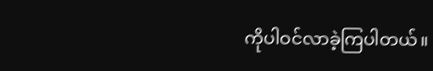ကိုပါဝင်လာခဲ့ကြပါတယ်။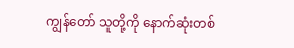ကျွန်တော် သူတို့ကို နောက်ဆုံးတစ်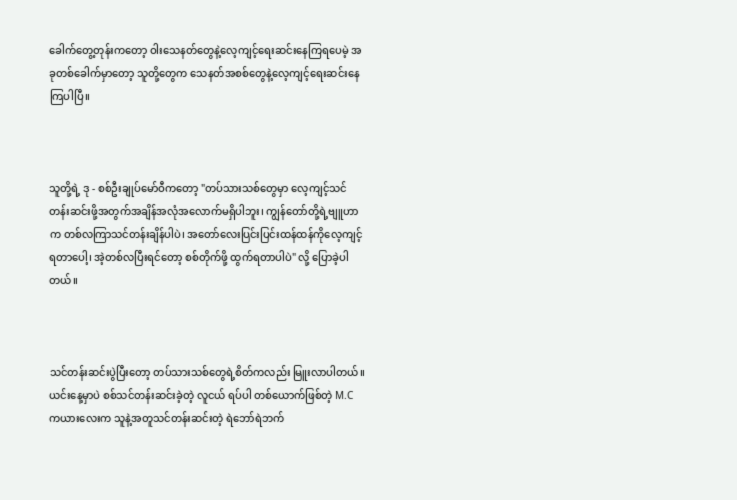ခေါက်တွေ့တုန်းကတော့ ဝါးသေနတ်တွေနဲ့လေ့ကျင့်ရေးဆင်းနေကြရပေမဲ့ အခုတစ်ခေါက်မှာတော့ သူတို့တွေက သေနတ်အစစ်‌တွေနဲ့လေ့ကျင့်‌ရေးဆင်းနေကြပါပြီ။



သူတို့ရဲ့ ဒု - စစ်ဦးချုပ်မော်ဝီကတော့ "တပ်သား‌သစ်တွေမှာ လေ့ကျင့်သင်တန်းဆင်းဖို့အတွက်အချိန်အလုံအလောက်မရှိပါဘူး၊ ကျွန်တော်တို့ရဲ့ဗျူဟာက တစ်လကြာသင်တန်းချိန်ပါပဲ၊ အတော်လေးပြင်းပြင်းထန်ထန်ကိုလေ့ကျင့်ရတာပေါ့၊ အဲ့တစ်လပြီးရင်တော့ စစ်တိုက်ဖို့ ထွက်ရတာပါပဲ" လို့ ပြောခဲ့ပါတယ်။



သင်တန်းဆင်းပွဲပြီးတော့ တပ်သားသစ်တွေရဲ့စိတ်ကလည်း မြူးလာပါတယ်။ ယင်းနေ့မှာပဲ စစ်သင်တန်းဆင်းခဲ့တဲ့ လူငယ် ရပ်ပါ တစ်ယောက်ဖြစ်တဲ့ M.C ကယားလေးက သူနဲ့အတူသင်တန်းဆင်းတဲ့ ရဲဘော်ရဲဘက်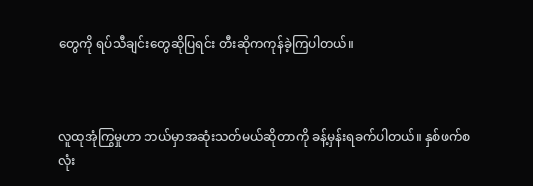တွေကို ရပ်သီချင်းတွေဆိုပြရင်း တီးဆိုကကုန်ခဲ့ကြပါတယ်။



လူထုအုံကြွမှုဟာ ဘယ်မှာအဆုံးသတ်မယ်ဆိုတာကို ခန့်မှန်းရခက်ပါတယ်။ နှစ်ဖက်စလုံး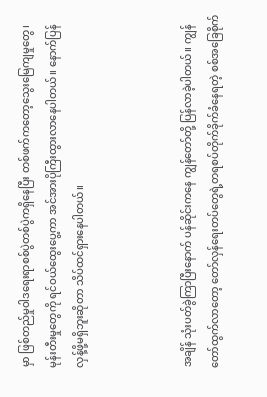မှာ ဖြစ်တည်မှုဝါဒရေးရာစစ်ပွဲတစ်ပွဲကရှိနေပြီး တစ်ဖက်က‌တော့သွေးမြေကျမှုတွေ၊ မုန်းတီးမှုတွေကို ရင်ဝယ်ထွေးပွေ့ကာ အင်အားပိုကြီးထွားလာနေပါတယ်။ နောက်ပြန်လှန့်ဖို့မရှိဘူးဆိုတာ သိပ်ထင်ရှားနေပါတယ်။



အချိန် သုံးပတ်ခွဲကြာပြီးနောက် ပန်ဆိုင်းကနေ ကျွန်တော်တို့ ပြန်လာခဲ့ပါတယ်။ ကျွန်တော်ထွက်လာတော့ တော်လှန်ရေးတပ်‌တွေရဲ့တရစပ်တိုက်ခိုက်ခံနေရတဲ့ စစ်အခြေစိုက်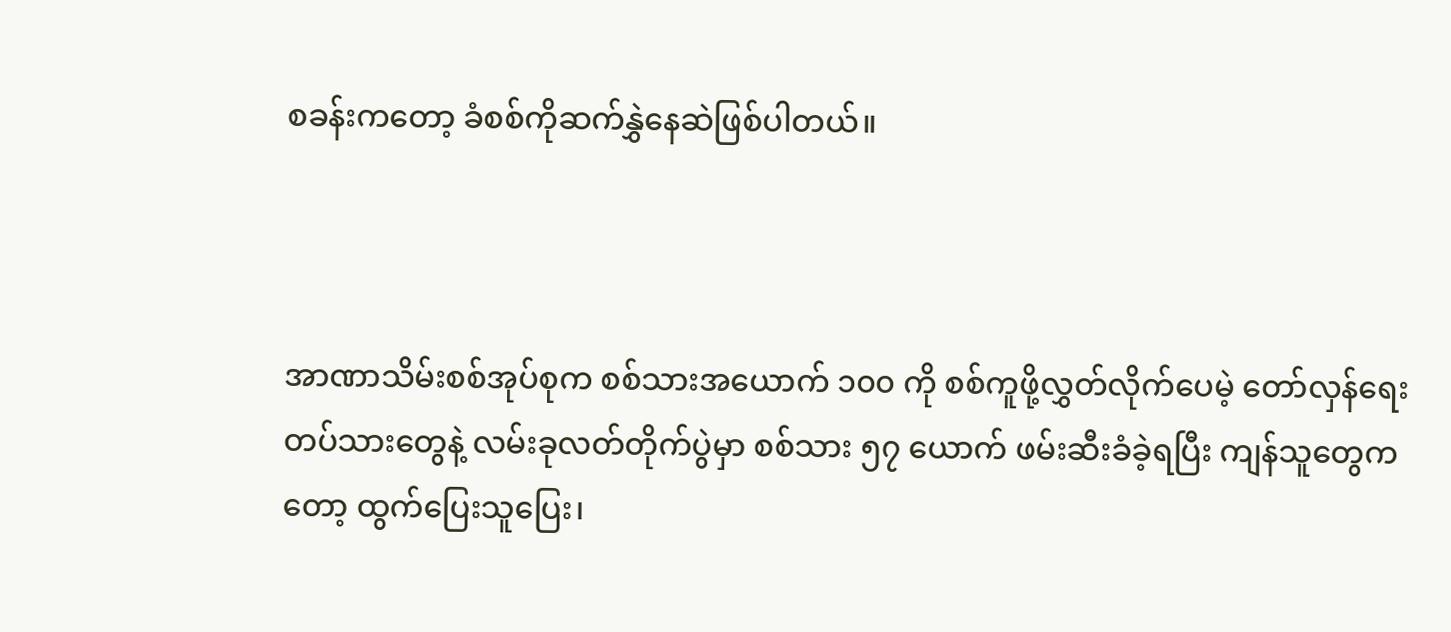စခန်းကတော့ ခံစစ်ကိုဆက်နွှဲနေဆဲဖြစ်ပါတယ်။



အာဏာသိမ်းစစ်အုပ်စုက စစ်သားအယောက် ၁၀၀ ကို စစ်ကူဖို့လွှတ်လိုက်ပေမဲ့ တော်လှန်ရေးတပ်သားတွေနဲ့ လမ်းခုလတ်တိုက်ပွဲမှာ စစ်သား ၅၇ ယောက် ဖမ်းဆီးခံခဲ့ရပြီး ကျန်သူတွေကတော့ ထွက်ပြေးသူပြေး၊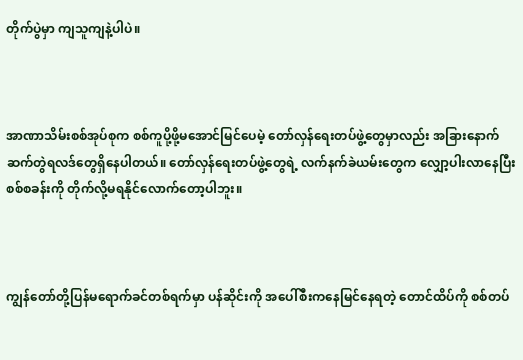တိုက်ပွဲမှာ ကျသူကျနဲ့ပါပဲ။



အာဏာသိမ်းစစ်အုပ်စုက စစ်ကူပို့ဖို့မအောင်မြင်ပေမဲ့ တော်လှန်ရေးတပ်ဖွဲ့တွေမှာလည်း အခြားနောက်ဆက်တွဲရလဒ်တွေရှိနေပါတယ်။ တော်လှန်‌ရေးတပ်ဖွဲ့တွေရဲ့ လက်နက်ခဲယမ်းတွေက လျှော့ပါးလာနေပြီး စစ်စခန်းကို တိုက်လို့မရနိုင်လောက်‌တော့ပါဘူး။



ကျွန်တော်တို့ပြန်မရောက်ခင်တစ်ရက်မှာ ပန်ဆိုင်းကို အပေါ်စီးကနေမြင်နေရတဲ့ တောင်ထိပ်ကို စစ်တပ်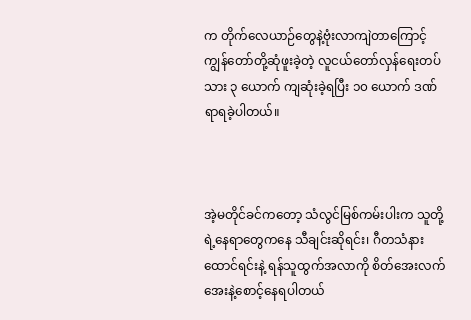က တိုက်လေယာဉ်တွေနဲ့ဗုံးလာကျဲတာကြောင့် ကျွန်တော်တို့ဆုံဖူးခဲ့တဲ့ လူငယ်တော်လှန်ရေးတပ်သား ၃ ယောက် ကျဆုံးခဲ့ရပြီး ၁၀ ယောက် ဒဏ်ရာရခဲ့ပါတယ်။



အဲ့မတိုင်ခင်ကတော့ သံလွင်မြစ်ကမ်းပါးက သူတို့ရဲ့နေရာတွေကနေ သီချင်းဆိုရင်း၊ ဂီတသံနားထောင်ရင်းနဲ့ ရန်သူထွက်အလာကို စိတ်အေးလက်အေးနဲ့စောင့်နေရပါတယ်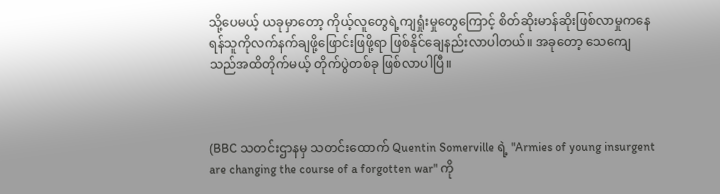သို့ပေမယ့် ယခုမှာတော့ ကိုယ့်လူတွေရဲ့ကျရှုံးမှုတွေကြောင့် စိတ်ဆိုးမာန်ဆိုးဖြစ်လာမှုကနေ ရန်သူကိုလက်နက်ချဖို့ဖြောင်းဖြဖို့ရာ ဖြစ်နိုင်ချေနည်းလာပါတယ်။ အခုတော့ သေကျေသည်အထိတိုက်မယ့် တိုက်ပွဲတစ်ခု ဖြစ်လာပါပြီ။



(BBC သတင်းဌာနမှ သတင်းထောက် Quentin Somerville ရဲ့ "Armies of young insurgent are changing the course of a forgotten war" ကို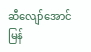ဆီလျော်အောင် မြန်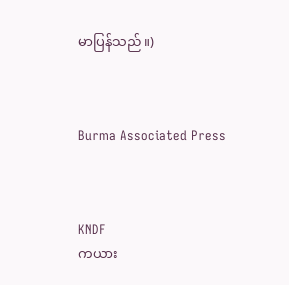မာပြန်သည်။)



Burma Associated Press



KNDF
ကယား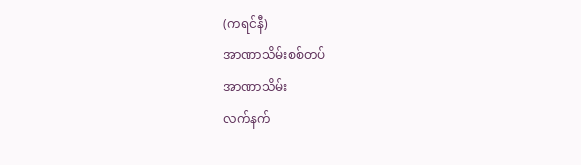(ကရင်နီ)
အာဏာသိမ်းစစ်တပ်
အာဏာသိမ်း
လက်နက်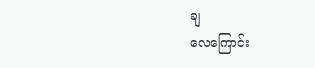ချ
လေကြောင်း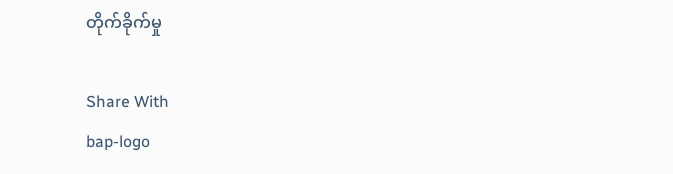တိုက်ခိုက်မှု

Share With
bap-logo